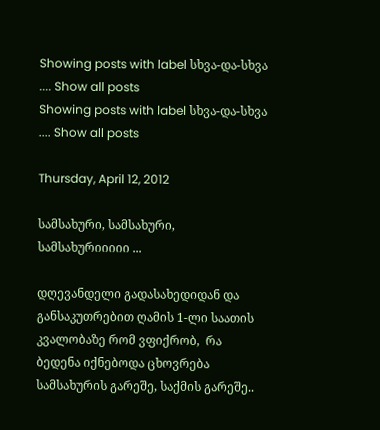Showing posts with label სხვა-და-სხვა .... Show all posts
Showing posts with label სხვა-და-სხვა .... Show all posts

Thursday, April 12, 2012

სამსახური, სამსახური, სამსახურიიიიი ...

დღევანდელი გადასახედიდან და განსაკუთრებით ღამის 1-ლი საათის კვალობაზე რომ ვფიქრობ,  რა ბედენა იქნებოდა ცხოვრება სამსახურის გარეშე, საქმის გარეშე..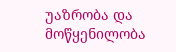უაზრობა და მოწყენილობა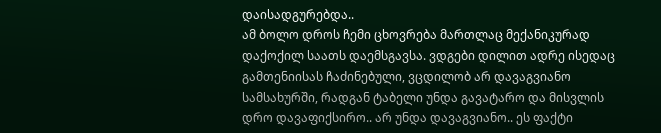დაისადგურებდა..
ამ ბოლო დროს ჩემი ცხოვრება მართლაც მექანიკურად დაქოქილ საათს დაემსგავსა. ვდგები დილით ადრე ისედაც გამთენიისას ჩაძინებული, ვცდილობ არ დავაგვიანო სამსახურში, რადგან ტაბელი უნდა გავატარო და მისვლის დრო დავაფიქსირო.. არ უნდა დავაგვიანო.. ეს ფაქტი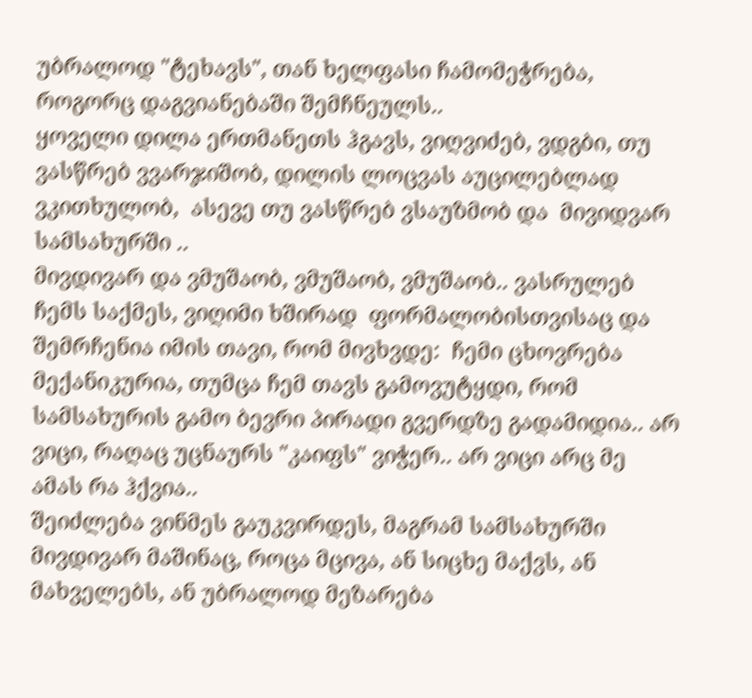უბრალოდ "ტეხავს", თან ხელფასი ჩამომეჭრება, როგორც დაგვიანებაში შემჩნეულს..
ყოველი დილა ერთმანეთს ჰგავს, ვიღვიძებ, ვდგბი, თუ ვასწრებ ვვარჯიშობ, დილის ლოცვას აუცილებლად ვკითხულობ,  ასევე თუ ვასწრებ ვსაუზმობ და  მივიდვარ სამსახურში ..
მივდივარ და ვმუშაობ, ვმუშაობ, ვმუშაობ.. ვასრულებ ჩემს საქმეს, ვიღიმი ხშირად  ფორმალობისთვისაც და შემრჩენია იმის თავი, რომ მივხვდე:  ჩემი ცხოვრება მექანიკურია, თუმცა ჩემ თავს გამოვუტყდი, რომ სამსახურის გამო ბევრი პირადი გვერდზე გადამიდია.. არ ვიცი, რაღაც უცნაურს "კაიფს" ვიჭერ.. არ ვიცი არც მე ამას რა ჰქვია..
შეიძლება ვინმეს გაუკვირდეს, მაგრამ სამსახურში მივდივარ მაშინაც, როცა მცივა, ან სიცხე მაქვს, ან მახველებს, ან უბრალოდ მეზარება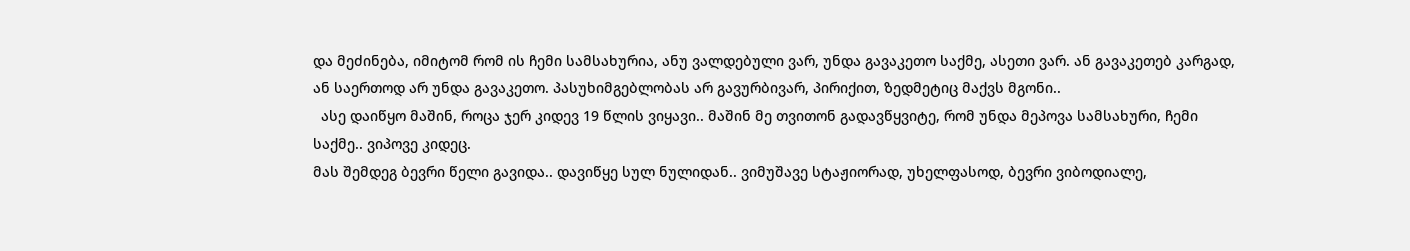და მეძინება, იმიტომ რომ ის ჩემი სამსახურია, ანუ ვალდებული ვარ, უნდა გავაკეთო საქმე, ასეთი ვარ. ან გავაკეთებ კარგად, ან საერთოდ არ უნდა გავაკეთო. პასუხიმგებლობას არ გავურბივარ, პირიქით, ზედმეტიც მაქვს მგონი..
  ასე დაიწყო მაშინ, როცა ჯერ კიდევ 19 წლის ვიყავი.. მაშინ მე თვითონ გადავწყვიტე, რომ უნდა მეპოვა სამსახური, ჩემი საქმე.. ვიპოვე კიდეც.
მას შემდეგ ბევრი წელი გავიდა.. დავიწყე სულ ნულიდან.. ვიმუშავე სტაჟიორად, უხელფასოდ, ბევრი ვიბოდიალე,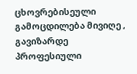ცხოვრებისეული გამოცდილება მივიღე , გავიზარდე პროფესიული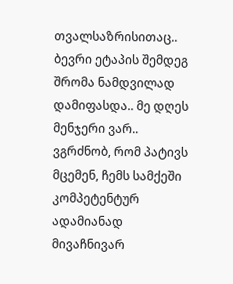თვალსაზრისითაც.. ბევრი ეტაპის შემდეგ  შრომა ნამდვილად დამიფასდა.. მე დღეს მენჯერი ვარ.. ვგრძნობ, რომ პატივს მცემენ, ჩემს სამქეში კომპეტენტურ ადამიანად მივაჩნივარ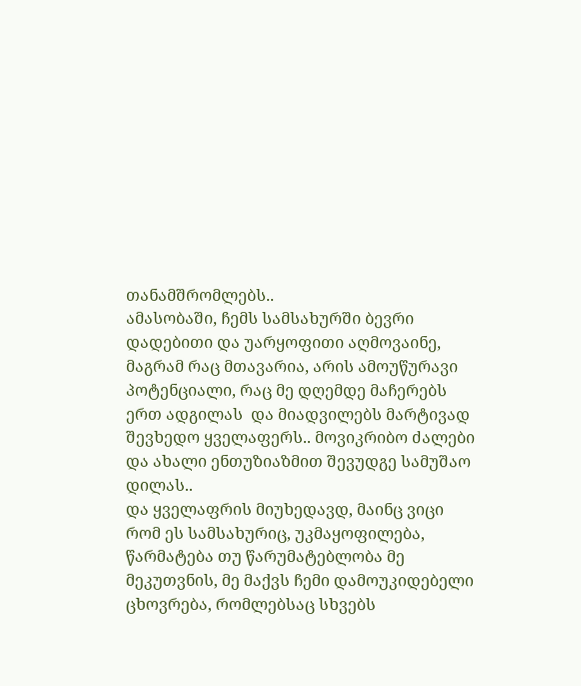თანამშრომლებს..
ამასობაში, ჩემს სამსახურში ბევრი დადებითი და უარყოფითი აღმოვაინე, მაგრამ რაც მთავარია, არის ამოუწურავი პოტენციალი, რაც მე დღემდე მაჩერებს ერთ ადგილას  და მიადვილებს მარტივად შევხედო ყველაფერს.. მოვიკრიბო ძალები და ახალი ენთუზიაზმით შევუდგე სამუშაო დილას..
და ყველაფრის მიუხედავდ, მაინც ვიცი რომ ეს სამსახურიც, უკმაყოფილება, წარმატება თუ წარუმატებლობა მე მეკუთვნის, მე მაქვს ჩემი დამოუკიდებელი ცხოვრება, რომლებსაც სხვებს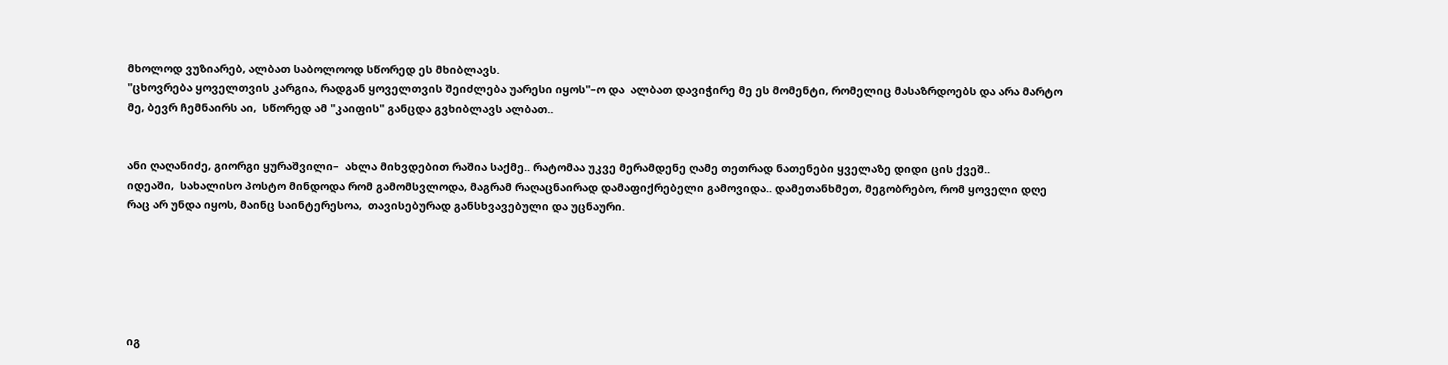მხოლოდ ვუზიარებ, ალბათ საბოლოოდ სწორედ ეს მხიბლავს.
"ცხოვრება ყოველთვის კარგია, რადგან ყოველთვის შეიძლება უარესი იყოს"–ო და  ალბათ დავიჭირე მე ეს მომენტი, რომელიც მასაზრდოებს და არა მარტო მე, ბევრ ჩემნაირს აი,  სწორედ ამ "კაიფის" განცდა გვხიბლავს ალბათ..


ანი ღაღანიძე, გიორგი ყურაშვილი–  ახლა მიხვდებით რაშია საქმე.. რატომაა უკვე მერამდენე ღამე თეთრად ნათენები ყველაზე დიდი ცის ქვეშ..
იდეაში,  სახალისო პოსტო მინდოდა რომ გამომსვლოდა, მაგრამ რაღაცნაირად დამაფიქრებელი გამოვიდა.. დამეთანხმეთ, მეგობრებო, რომ ყოველი დღე რაც არ უნდა იყოს, მაინც საინტერესოა,  თავისებურად განსხვავებული და უცნაური.






იგ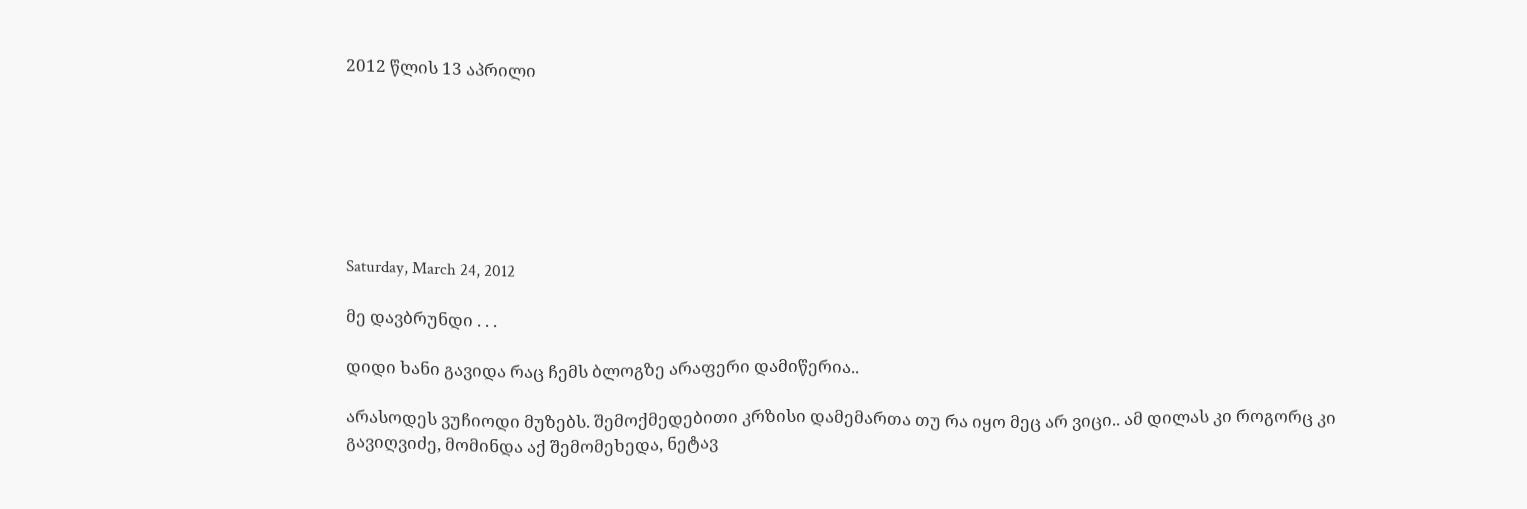2012 წლის 13 აპრილი







Saturday, March 24, 2012

მე დავბრუნდი . . .

დიდი ხანი გავიდა რაც ჩემს ბლოგზე არაფერი დამიწერია..

არასოდეს ვუჩიოდი მუზებს. შემოქმედებითი კრზისი დამემართა თუ რა იყო მეც არ ვიცი.. ამ დილას კი როგორც კი გავიღვიძე, მომინდა აქ შემომეხედა, ნეტავ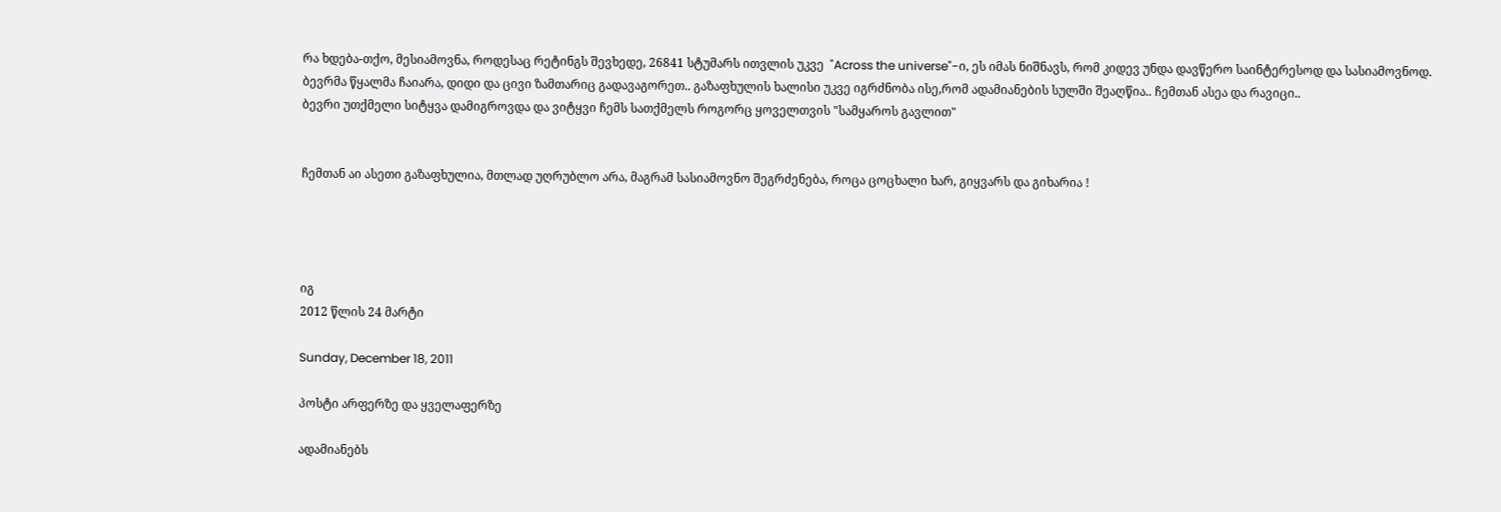რა ხდება-თქო, მესიამოვნა, როდესაც რეტინგს შევხედე, 26841 სტუმარს ითვლის უკვე  "Across the universe"-ი, ეს იმას ნიშნავს, რომ კიდევ უნდა დავწერო საინტერესოდ და სასიამოვნოდ.
ბევრმა წყალმა ჩაიარა, დიდი და ცივი ზამთარიც გადავაგორეთ.. გაზაფხულის ხალისი უკვე იგრძნობა ისე,რომ ადამიანების სულში შეაღწია.. ჩემთან ასეა და რავიცი..
ბევრი უთქმელი სიტყვა დამიგროვდა და ვიტყვი ჩემს სათქმელს როგორც ყოველთვის "სამყაროს გავლით"


ჩემთან აი ასეთი გაზაფხულია, მთლად უღრუბლო არა, მაგრამ სასიამოვნო შეგრძენება, როცა ცოცხალი ხარ, გიყვარს და გიხარია !




იგ
2012 წლის 24 მარტი

Sunday, December 18, 2011

პოსტი არფერზე და ყველაფერზე

ადამიანებს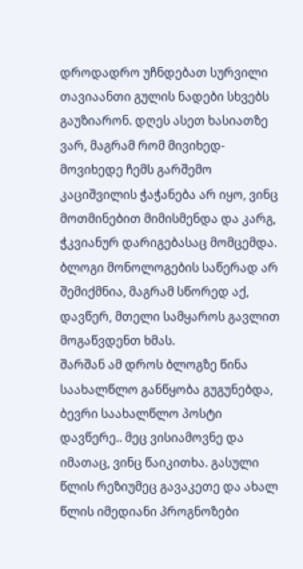დროდადრო უჩნდებათ სურვილი თავიაანთი გულის ნადები სხვებს გაუზიარონ. დღეს ასეთ ხასიათზე ვარ, მაგრამ რომ მივიხედ-მოვიხედე ჩემს გარშემო კაციშვილის ჭაჭანება არ იყო, ვინც მოთმინებით მიმისმენდა და კარგ, ჭკვიანურ დარიგებასაც მომცემდა.
ბლოგი მონოლოგების საწერად არ შემიქმნია, მაგრამ სწორედ აქ, დავწერ, მთელი სამყაროს გავლით მოგაწვდენთ ხმას.
შარშან ამ დროს ბლოგზე წინა საახალწლო განწყობა გუგუნებდა, ბევრი საახალწლო პოსტი დავწერე.. მეც ვისიამოვნე და იმათაც, ვინც წაიკითხა. გასული წლის რეზიუმეც გავაკეთე და ახალ წლის იმედიანი პროგნოზები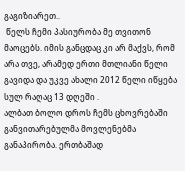გაგიზიარეთ..
 წელს ჩემი პასიურობა მე თვითონ მაოცებს. იმის განცდაც კი არ მაქვს, რომ არა თვე, არამედ ერთი მთლიანი წელი გავიდა და უკვე ახალი 2012 წელი იწყება სულ რაღაც 13 დღეში .
ალბათ ბოლო დროს ჩემს ცხოვრებაში განვითარებულმა მოვლენებმა განაპირობა. ერთბაშად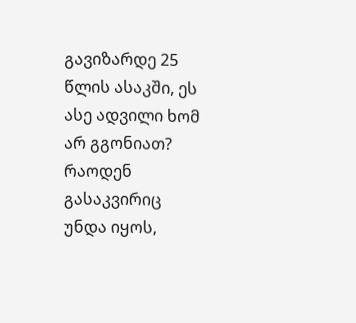გავიზარდე 25 წლის ასაკში, ეს ასე ადვილი ხომ არ გგონიათ? რაოდენ გასაკვირიც უნდა იყოს,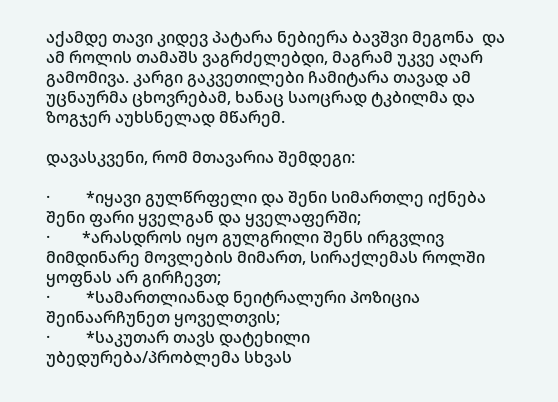აქამდე თავი კიდევ პატარა ნებიერა ბავშვი მეგონა  და ამ როლის თამაშს ვაგრძელებდი, მაგრამ უკვე აღარ გამომივა. კარგი გაკვეთილები ჩამიტარა თავად ამ უცნაურმა ცხოვრებამ, ხანაც საოცრად ტკბილმა და ზოგჯერ აუხსნელად მწარემ.

დავასკვენი, რომ მთავარია შემდეგი:

·         *იყავი გულწრფელი და შენი სიმართლე იქნება შენი ფარი ყველგან და ყველაფერში;
·        *არასდროს იყო გულგრილი შენს ირგვლივ მიმდინარე მოვლების მიმართ, სირაქლემას როლში ყოფნას არ გირჩევთ;
·         *სამართლიანად ნეიტრალური პოზიცია შეინაარჩუნეთ ყოველთვის;
·         *საკუთარ თავს დატეხილი უბედურება/პრობლემა სხვას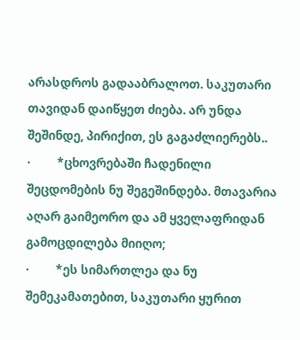არასდროს გადააბრალოთ. საკუთარი თავიდან დაიწყეთ ძიება. არ უნდა შეშინდე, პირიქით, ეს გაგაძლიერებს..
·         *ცხოვრებაში ჩადენილი შეცდომების ნუ შეგეშინდება. მთავარია აღარ გაიმეორო და ამ ყველაფრიდან გამოცდილება მიიღო;
·         *ეს სიმართლეა და ნუ შემეკამათებით, საკუთარი ყურით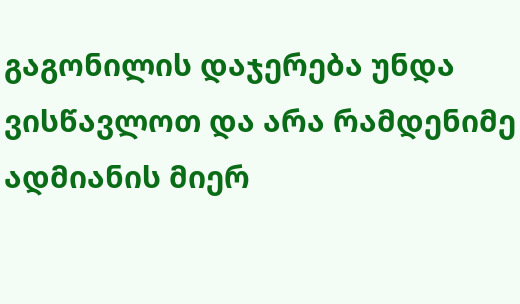გაგონილის დაჯერება უნდა ვისწავლოთ და არა რამდენიმე ადმიანის მიერ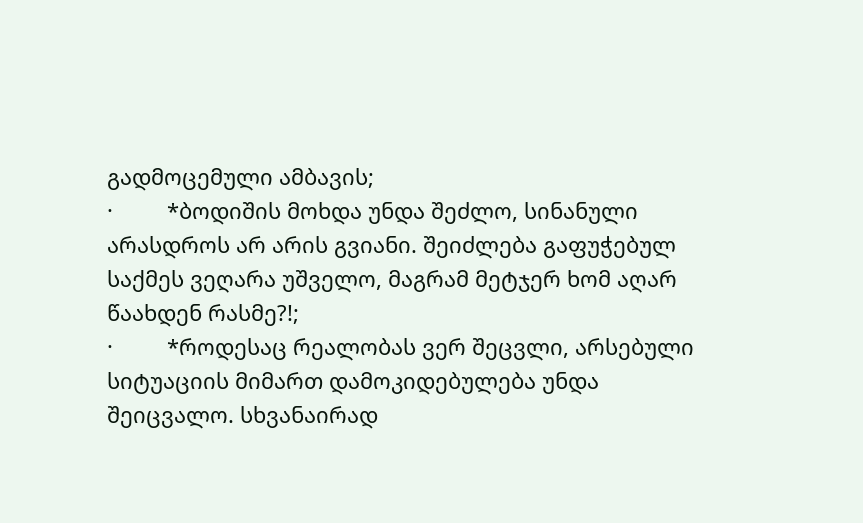გადმოცემული ამბავის;
·         *ბოდიშის მოხდა უნდა შეძლო, სინანული არასდროს არ არის გვიანი. შეიძლება გაფუჭებულ საქმეს ვეღარა უშველო, მაგრამ მეტჯერ ხომ აღარ წაახდენ რასმე?!;
·         *როდესაც რეალობას ვერ შეცვლი, არსებული სიტუაციის მიმართ დამოკიდებულება უნდა შეიცვალო. სხვანაირად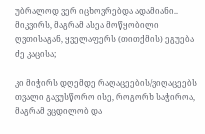უბრალოდ ვერ იცხოვრებდა ადამიანი.. მიკვირს, მაგრამ ასეა მოწყობილი ღვთისაგან, ყველაფერს (თითქმის) ეგუება ძე კაცისა;

კი მიჭირს დღემდე რაღაცეების/ვიღაცეებს თვალი გავუსწორო ისე, როგორხ საჭიროა, მაგრამ ვცდილობ და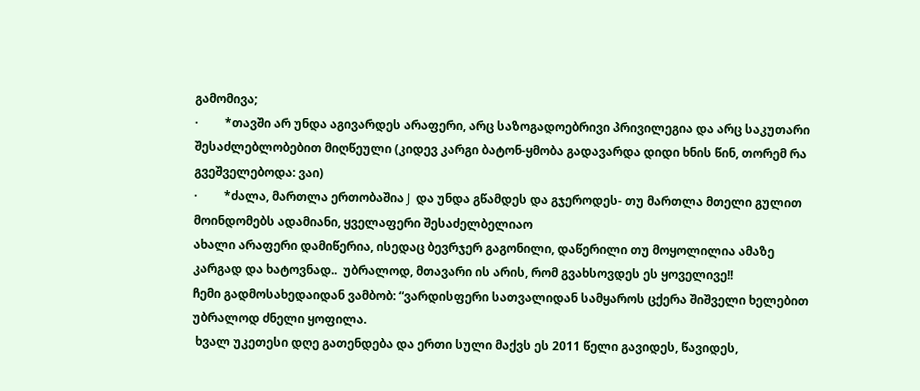გამომივა;
·         *თავში არ უნდა აგივარდეს არაფერი, არც საზოგადოებრივი პრივილეგია და არც საკუთარი შესაძლებლობებით მიღწეული (კიდევ კარგი ბატონ-ყმობა გადავარდა დიდი ხნის წინ, თორემ რა გვეშველებოდა: ვაი)
·         *ძალა, მართლა ერთობაშია J  და უნდა გწამდეს და გჯეროდეს- თუ მართლა მთელი გულით მოინდომებს ადამიანი, ყველაფერი შესაძელბელიაო
ახალი არაფერი დამიწერია, ისედაც ბევრჯერ გაგონილი, დაწერილი თუ მოყოლილია ამაზე კარგად და ხატოვნად..  უბრალოდ, მთავარი ის არის, რომ გვახსოვდეს ეს ყოველივე!!
ჩემი გადმოსახედაიდან ვამბობ: “ვარდისფერი სათვალიდან სამყაროს ცქერა შიშველი ხელებით უბრალოდ ძნელი ყოფილა.
 ხვალ უკეთესი დღე გათენდება და ერთი სული მაქვს ეს 2011 წელი გავიდეს, წავიდეს,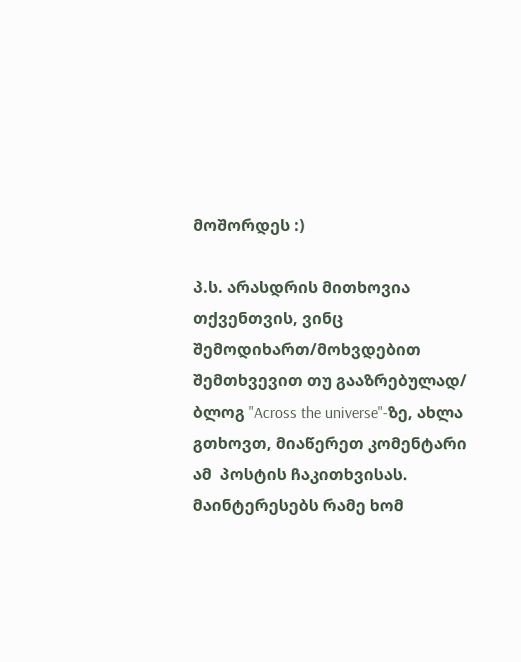მოშორდეს :)

პ.ს. არასდრის მითხოვია თქვენთვის, ვინც შემოდიხართ/მოხვდებით შემთხვევით თუ გააზრებულად/ ბლოგ "Across the universe"-ზე, ახლა   გთხოვთ, მიაწერეთ კომენტარი ამ  პოსტის ჩაკითხვისას. მაინტერესებს რამე ხომ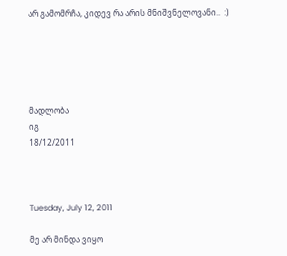არ გამომრჩა, კიდევ რა არის მნიშვნელოვანი..  :)





მადლობა
იგ
18/12/2011



Tuesday, July 12, 2011

მე არ მინდა ვიყო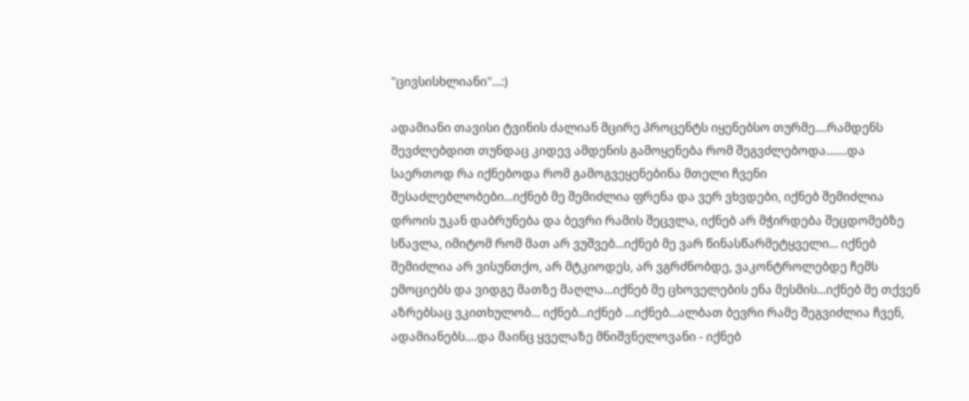"ცივსისხლიანი"...:)

ადამიანი თავისი ტვინის ძალიან მცირე პროცენტს იყენებსო თურმე....რამდენს შევძლებდით თუნდაც კიდევ ამდენის გამოყენება რომ შეგვძლებოდა.......და საერთოდ რა იქნებოდა რომ გამოგვეყენებინა მთელი ჩვენი შესაძლებლობები...იქნებ მე შემიძლია ფრენა და ვერ ვხვდები, იქნებ შემიძლია დროის უკან დაბრუნება და ბევრი რამის შეცვლა, იქნებ არ მჭირდება შეცდომებზე სწავლა, იმიტომ რომ მათ არ ვუშვებ...იქნებ მე ვარ წინასწარმეტყველი... იქნებ შემიძლია არ ვისუნთქო, არ მტკიოდეს, არ ვგრძნობდე, ვაკონტროლებდე ჩემს ემოციებს და ვიდგე მათზე მაღლა...იქნებ მე ცხოველების ენა მესმის...იქნებ მე თქვენ აზრებსაც ვკითხულობ... იქნებ...იქნებ ...იქნებ...ალბათ ბევრი რამე შეგვიძლია ჩვენ, ადამიანებს....და მაინც ყველაზე მნიშვნელოვანი - იქნებ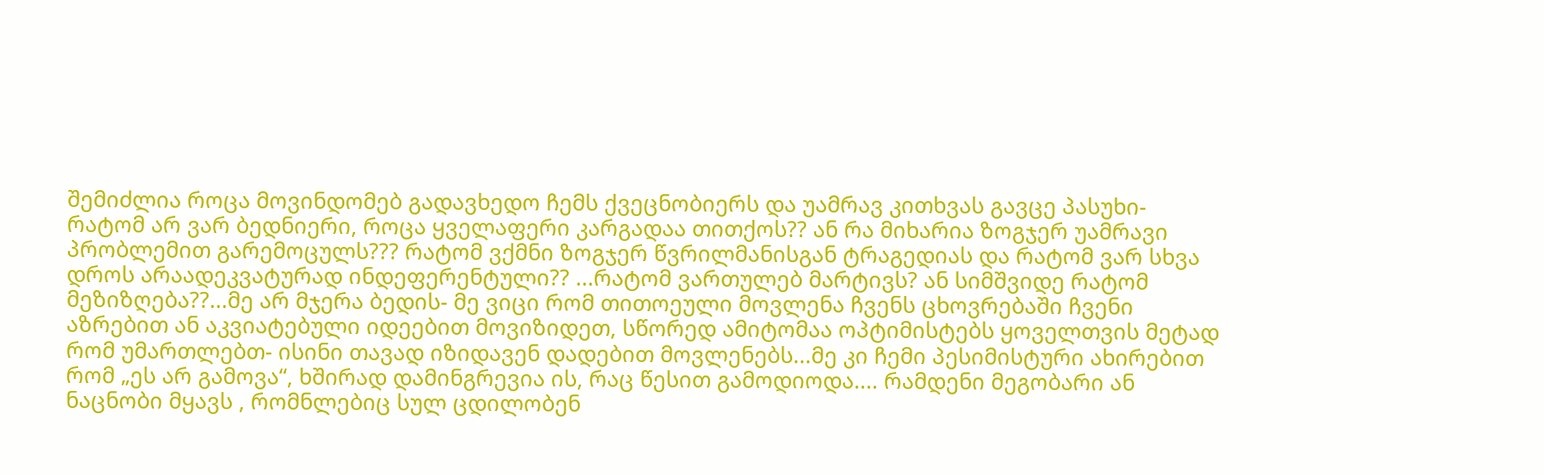შემიძლია როცა მოვინდომებ გადავხედო ჩემს ქვეცნობიერს და უამრავ კითხვას გავცე პასუხი- რატომ არ ვარ ბედნიერი, როცა ყველაფერი კარგადაა თითქოს?? ან რა მიხარია ზოგჯერ უამრავი პრობლემით გარემოცულს??? რატომ ვქმნი ზოგჯერ წვრილმანისგან ტრაგედიას და რატომ ვარ სხვა დროს არაადეკვატურად ინდეფერენტული?? ...რატომ ვართულებ მარტივს? ან სიმშვიდე რატომ მეზიზღება??...მე არ მჯერა ბედის- მე ვიცი რომ თითოეული მოვლენა ჩვენს ცხოვრებაში ჩვენი აზრებით ან აკვიატებული იდეებით მოვიზიდეთ, სწორედ ამიტომაა ოპტიმისტებს ყოველთვის მეტად რომ უმართლებთ- ისინი თავად იზიდავენ დადებით მოვლენებს...მე კი ჩემი პესიმისტური ახირებით რომ „ეს არ გამოვა“, ხშირად დამინგრევია ის, რაც წესით გამოდიოდა.... რამდენი მეგობარი ან ნაცნობი მყავს , რომნლებიც სულ ცდილობენ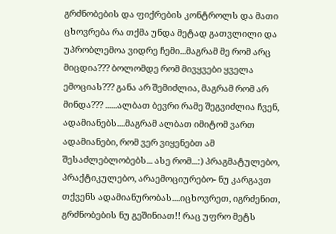გრძნობების და ფიქრების კონტროლს და მათი ცხოვრება რა თქმა უნდა მეტად გათვლილი და უპრობლემოა ვიდრე ჩემი...მაგრამ მე რომ არც მიცდია??? ბოლომდე რომ მივყვები ყველა ემოციას??? განა არ შემიძლია, მაგრამ რომ არ მინდა??? ......ალბათ ბევრი რამე შეგვიძლია ჩვენ, ადამიანებს....მაგრამ ალბათ იმიტომ ვართ ადამიანები, რომ ვერ ვიყენებთ ამ შესაძლებლობებს... ასე რომ...:) პრაგმატულებო, პრაქტიკულებო, არაემოციურებო- ნუ კარგავთ თქვენს ადამიანურობას....იცხოვრეთ, იგრძენით, გრძნობების ნუ გეშინიათ!! რაც უფრო მეტს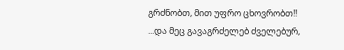გრძნობთ, მით უფრო ცხოვრობთ!! ...და მეც გავაგრძელებ ძველებურ,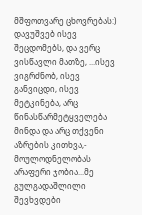მშფოთვარე ცხოვრებას:) დავუშვებ ისევ შეცდომებს, და ვერც ვისწავლი მათზე, ...ისევ ვიგრძნობ, ისევ განვიცდი, ისევ მეტკინება, არც წინასწარმეტყველება მინდა და არც თქვენი აზრების კითხვა,- მოულოდნელობას არაფერი ჯობია...მე გულგადაშლილი შევხვდები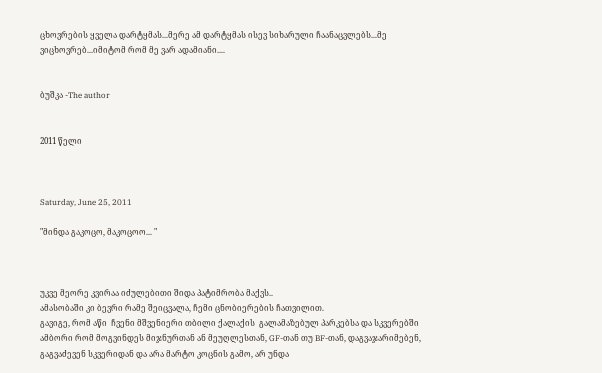ცხოვრების ყველა დარტყმას...მერე ამ დარტყმას ისევ სიხარული ჩაანაცვლებს...მე ვიცხოვრებ...იმიტომ რომ მე ვარ ადამიანი....


ბუშკა -The author


2011 წელი



Saturday, June 25, 2011

"მინდა გაკოცო, მაკოცოო... "



უკვე მეორე კვირაა იძულებითი შიდა პატიმრობა მაქვს..
ამასობაში კი ბევრი რამე შეიცვალა, ჩემი ცნობიერების ჩათვილით.
გავიგე, რომ აწი  ჩვენი მშვენიერი თბილი ქალაქის  გალამაზებულ პარკებსა და სკვერებში ამბორი რომ მოგვინდეს მიჯნურთან ან მეუღლესთან, GF-თან თუ BF-თან, დაგვაჯარიმებენ, გაგვაძევენ სკვერიდან და არა მარტო კოცნის გამო, არ უნდა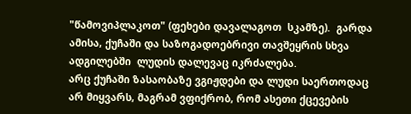"წამოვიპლაკოთ" (ფეხები დავალაგოთ  სკამზე).  გარდა ამისა, ქუჩაში და საზოგადოებრივი თავშეყრის სხვა ადგილებში  ლუდის დალევაც იკრძალება.
არც ქუჩაში ზასაობაზე ვგიჟდები და ლუდი საერთოდაც არ მიყვარს, მაგრამ ვფიქრობ, რომ ასეთი ქცევების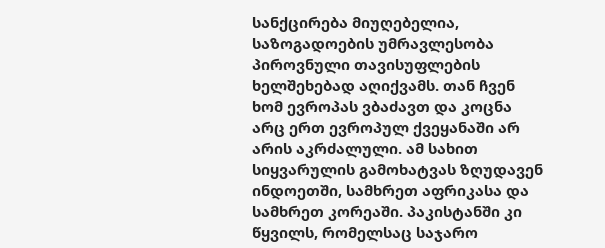სანქცირება მიუღებელია,  საზოგადოების უმრავლესობა პიროვნული თავისუფლების ხელშეხებად აღიქვამს. თან ჩვენ ხომ ევროპას ვბაძავთ და კოცნა არც ერთ ევროპულ ქვეყანაში არ არის აკრძალული. ამ სახით სიყვარულის გამოხატვას ზღუდავენ ინდოეთში, სამხრეთ აფრიკასა და სამხრეთ კორეაში. პაკისტანში კი წყვილს, რომელსაც საჯარო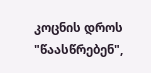კოცნის დროს "წაასწრებენ",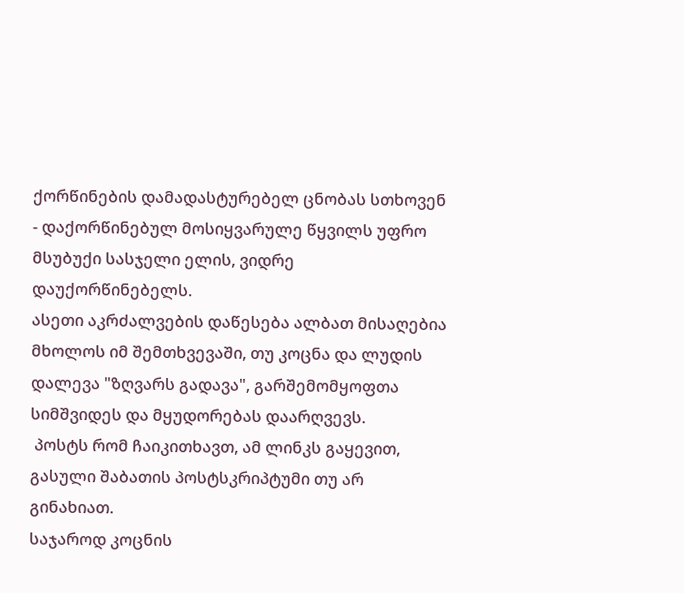ქორწინების დამადასტურებელ ცნობას სთხოვენ - დაქორწინებულ მოსიყვარულე წყვილს უფრო მსუბუქი სასჯელი ელის, ვიდრე დაუქორწინებელს.
ასეთი აკრძალვების დაწესება ალბათ მისაღებია მხოლოს იმ შემთხვევაში, თუ კოცნა და ლუდის დალევა "ზღვარს გადავა", გარშემომყოფთა სიმშვიდეს და მყუდორებას დაარღვევს.
 პოსტს რომ ჩაიკითხავთ, ამ ლინკს გაყევით, გასული შაბათის პოსტსკრიპტუმი თუ არ გინახიათ.
საჯაროდ კოცნის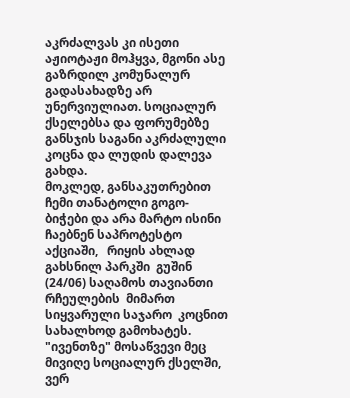აკრძალვას კი ისეთი აჟიოტაჟი მოჰყვა, მგონი ასე გაზრდილ კომუნალურ  გადასახადზე არ უნერვიულიათ. სოციალურ ქსელებსა და ფორუმებზე განსჯის საგანი აკრძალული კოცნა და ლუდის დალევა  გახდა.
მოკლედ, განსაკუთრებით ჩემი თანატოლი გოგო-ბიჭები და არა მარტო ისინი  ჩაებნენ საპროტესტო აქციაში,   რიყის ახლად გახსნილ პარკში  გუშინ (24/06) საღამოს თავიანთი რჩეულების  მიმართ სიყვარული საჯარო  კოცნით სახალხოდ გამოხატეს. "ივენთზე" მოსაწვევი მეც მივიღე სოციალურ ქსელში, ვერ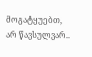მოგატყუებთ, არ წავსულვარ..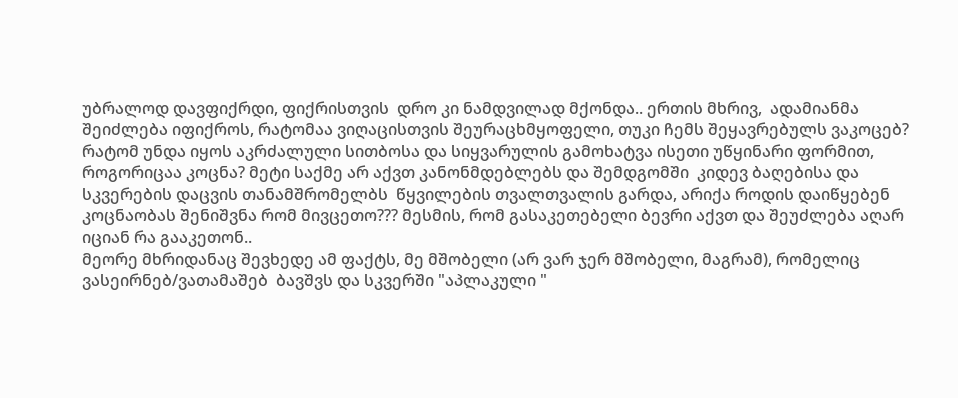უბრალოდ დავფიქრდი, ფიქრისთვის  დრო კი ნამდვილად მქონდა.. ერთის მხრივ,  ადამიანმა შეიძლება იფიქროს, რატომაა ვიღაცისთვის შეურაცხმყოფელი, თუკი ჩემს შეყავრებულს ვაკოცებ? რატომ უნდა იყოს აკრძალული სითბოსა და სიყვარულის გამოხატვა ისეთი უწყინარი ფორმით, როგორიცაა კოცნა? მეტი საქმე არ აქვთ კანონმდებლებს და შემდგომში  კიდევ ბაღებისა და სკვერების დაცვის თანამშრომელბს  წყვილების თვალთვალის გარდა, არიქა როდის დაიწყებენ კოცნაობას შენიშვნა რომ მივცეთო??? მესმის, რომ გასაკეთებელი ბევრი აქვთ და შეუძლება აღარ იციან რა გააკეთონ..
მეორე მხრიდანაც შევხედე ამ ფაქტს, მე მშობელი (არ ვარ ჯერ მშობელი, მაგრამ), რომელიც ვასეირნებ/ვათამაშებ  ბავშვს და სკვერში "აპლაკული "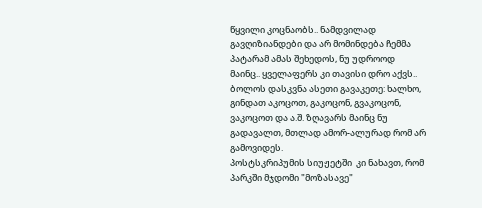წყვილი კოცნაობს.. ნამდვილად გავღიზიანდები და არ მომინდება ჩემმა პატარამ ამას შეხედოს, ნუ უდროოდ მაინც.. ყველაფერს კი თავისი დრო აქვს..
ბოლოს დასკვნა ასეთი გავაკეთე: ხალხო, გინდათ აკოცოთ, გაკოცონ, გვაკოცონ, ვაკოცოთ და ა.შ. ზღავარს მაინც ნუ გადავალთ, მთლად ამორ-ალურად რომ არ გამოვიდეს.
პოსტსკრიპუმის სიუჟეტში  კი ნახავთ, რომ პარკში მჯდომი "მოზასავე"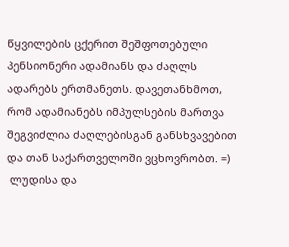წყვილების ცქერით შეშფოთებული პენსიონერი ადამიანს და ძაღლს ადარებს ერთმანეთს. დავეთანხმოთ, რომ ადამიანებს იმპულსების მართვა შეგვიძლია ძაღლებისგან განსხვავებით და თან საქართველოში ვცხოვრობთ. =)
 ლუდისა და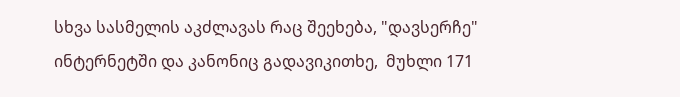სხვა სასმელის აკძლავას რაც შეეხება, "დავსერჩე" ინტერნეტში და კანონიც გადავიკითხე,  მუხლი 171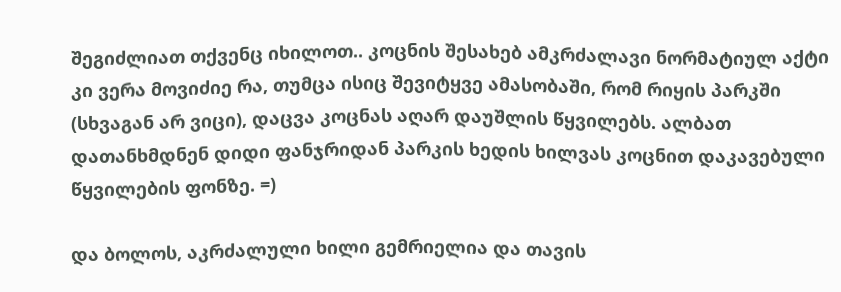შეგიძლიათ თქვენც იხილოთ.. კოცნის შესახებ ამკრძალავი ნორმატიულ აქტი კი ვერა მოვიძიე რა, თუმცა ისიც შევიტყვე ამასობაში, რომ რიყის პარკში (სხვაგან არ ვიცი), დაცვა კოცნას აღარ დაუშლის წყვილებს. ალბათ დათანხმდნენ დიდი ფანჯრიდან პარკის ხედის ხილვას კოცნით დაკავებული წყვილების ფონზე. =)

და ბოლოს, აკრძალული ხილი გემრიელია და თავის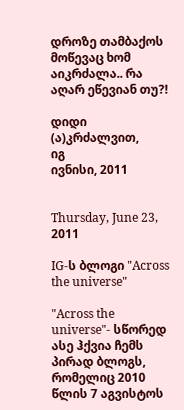დროზე თამბაქოს მოწევაც ხომ აიკრძალა.. რა აღარ ეწევიან თუ?!

დიდი (ა)კრძალვით,
იგ
ივნისი, 2011


Thursday, June 23, 2011

IG-ს ბლოგი "Across the universe"

"Across the universe"- სწორედ ასე ჰქვია ჩემს პირად ბლოგს, რომელიც 2010 წლის 7 აგვისტოს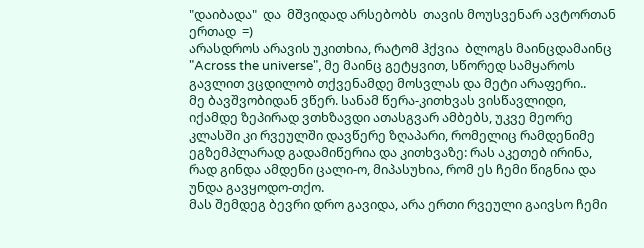"დაიბადა"  და  მშვიდად არსებობს  თავის მოუსვენარ ავტორთან ერთად  =)
არასდროს არავის უკითხია, რატომ ჰქვია  ბლოგს მაინცდამაინც  "Across the universe", მე მაინც გეტყვით, სწორედ სამყაროს გავლით ვცდილობ თქვენამდე მოსვლას და მეტი არაფერი..
მე ბავშვობიდან ვწერ. სანამ წერა-კითხვას ვისწავლიდი, იქამდე ზეპირად ვთხზავდი ათასგვარ ამბებს, უკვე მეორე კლასში კი რვეულში დავწერე ზღაპარი, რომელიც რამდენიმე ეგზემპლარად გადამიწერია და კითხვაზე: რას აკეთებ ირინა, რად გინდა ამდენი ცალი-ო, მიპასუხია, რომ ეს ჩემი წიგნია და უნდა გავყოდო-თქო.
მას შემდეგ ბევრი დრო გავიდა, არა ერთი რვეული გაივსო ჩემი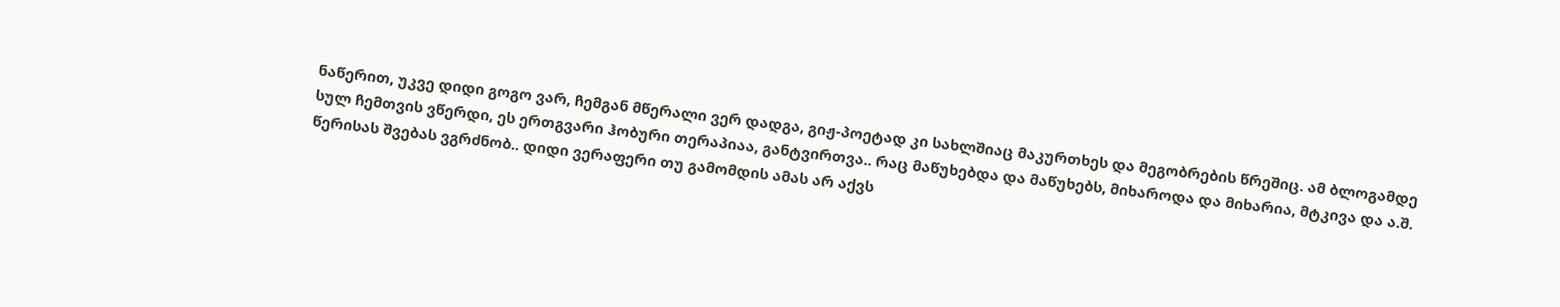ნაწერით, უკვე დიდი გოგო ვარ, ჩემგან მწერალი ვერ დადგა, გიჟ-პოეტად კი სახლშიაც მაკურთხეს და მეგობრების წრეშიც. ამ ბლოგამდე სულ ჩემთვის ვწერდი, ეს ერთგვარი ჰობური თერაპიაა, განტვირთვა.. რაც მაწუხებდა და მაწუხებს, მიხაროდა და მიხარია, მტკივა და ა.შ. წერისას შვებას ვგრძნობ.. დიდი ვერაფერი თუ გამომდის ამას არ აქვს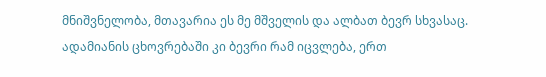მნიშვნელობა, მთავარია ეს მე მშველის და ალბათ ბევრ სხვასაც.
ადამიანის ცხოვრებაში კი ბევრი რამ იცვლება, ერთ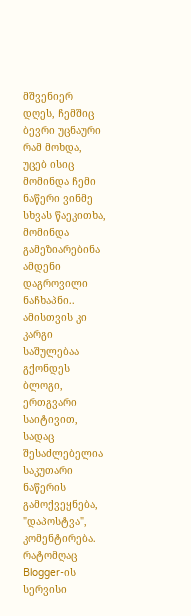მშვენიერ დღეს, ჩემშიც ბევრი უცნაური რამ მოხდა, უცებ ისიც მომინდა ჩემი ნაწერი ვინმე სხვას წაეკითხა, მომინდა გამეზიარებინა ამდენი დაგროვილი ნაჩხაპნი..  ამისთვის კი კარგი საშულებაა გქონდეს ბლოგი, ერთგვარი საიტივით, სადაც შესაძლებელია საკუთარი ნაწერის გამოქვეყნება, "დაპოსტვა",  კომენტირება. რატომღაც Blogger-ის სერვისი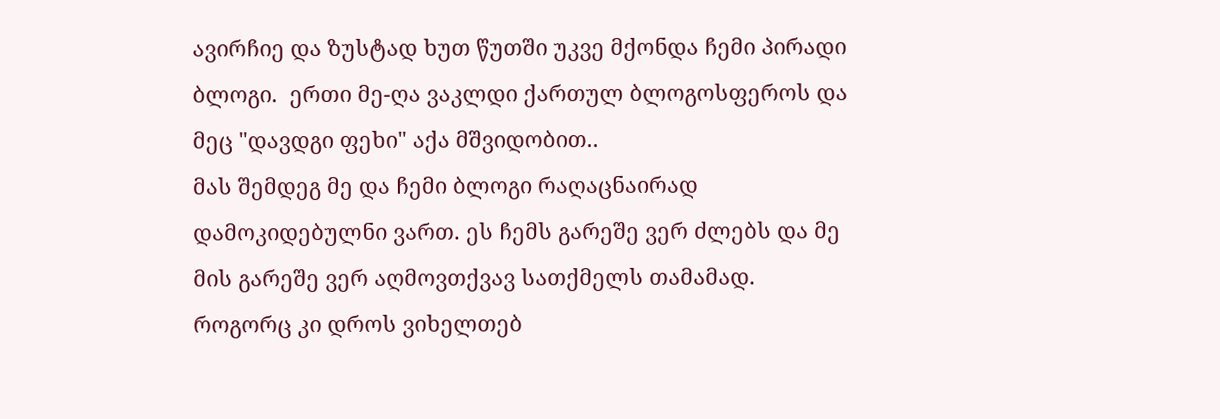ავირჩიე და ზუსტად ხუთ წუთში უკვე მქონდა ჩემი პირადი ბლოგი.  ერთი მე-ღა ვაკლდი ქართულ ბლოგოსფეროს და მეც "დავდგი ფეხი" აქა მშვიდობით..
მას შემდეგ მე და ჩემი ბლოგი რაღაცნაირად დამოკიდებულნი ვართ. ეს ჩემს გარეშე ვერ ძლებს და მე მის გარეშე ვერ აღმოვთქვავ სათქმელს თამამად.
როგორც კი დროს ვიხელთებ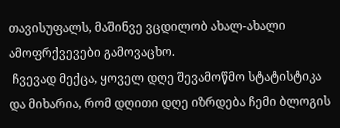თავისუფალს, მაშინვე ვცდილობ ახალ-ახალი ამოფრქვევები გამოვაცხო.
 ჩვევად მექცა, ყოველ დღე შევამოწმო სტატისტიკა და მიხარია, რომ დღითი დღე იზრდება ჩემი ბლოგის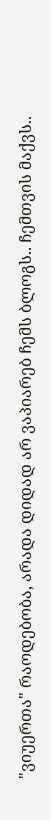"ვიუერთა" რაოდებობა, არადა დიდად არ ვაპიარებ ჩემს ბლოგს.. ჩემთვის მაქვს..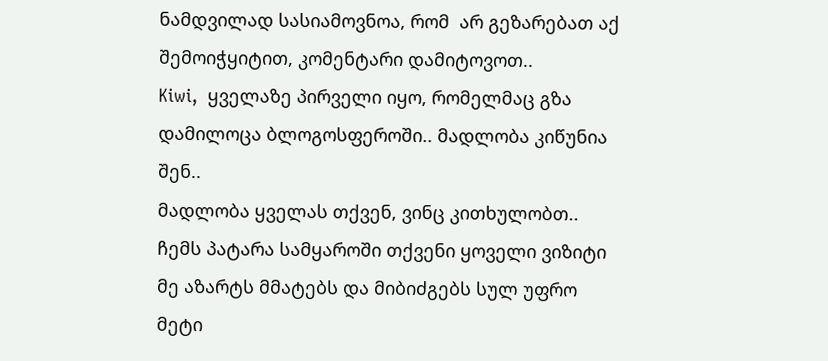ნამდვილად სასიამოვნოა, რომ  არ გეზარებათ აქ შემოიჭყიტით, კომენტარი დამიტოვოთ..
Kiwi,  ყველაზე პირველი იყო, რომელმაც გზა დამილოცა ბლოგოსფეროში.. მადლობა კიწუნია  შენ..
მადლობა ყველას თქვენ, ვინც კითხულობთ.. ჩემს პატარა სამყაროში თქვენი ყოველი ვიზიტი მე აზარტს მმატებს და მიბიძგებს სულ უფრო მეტი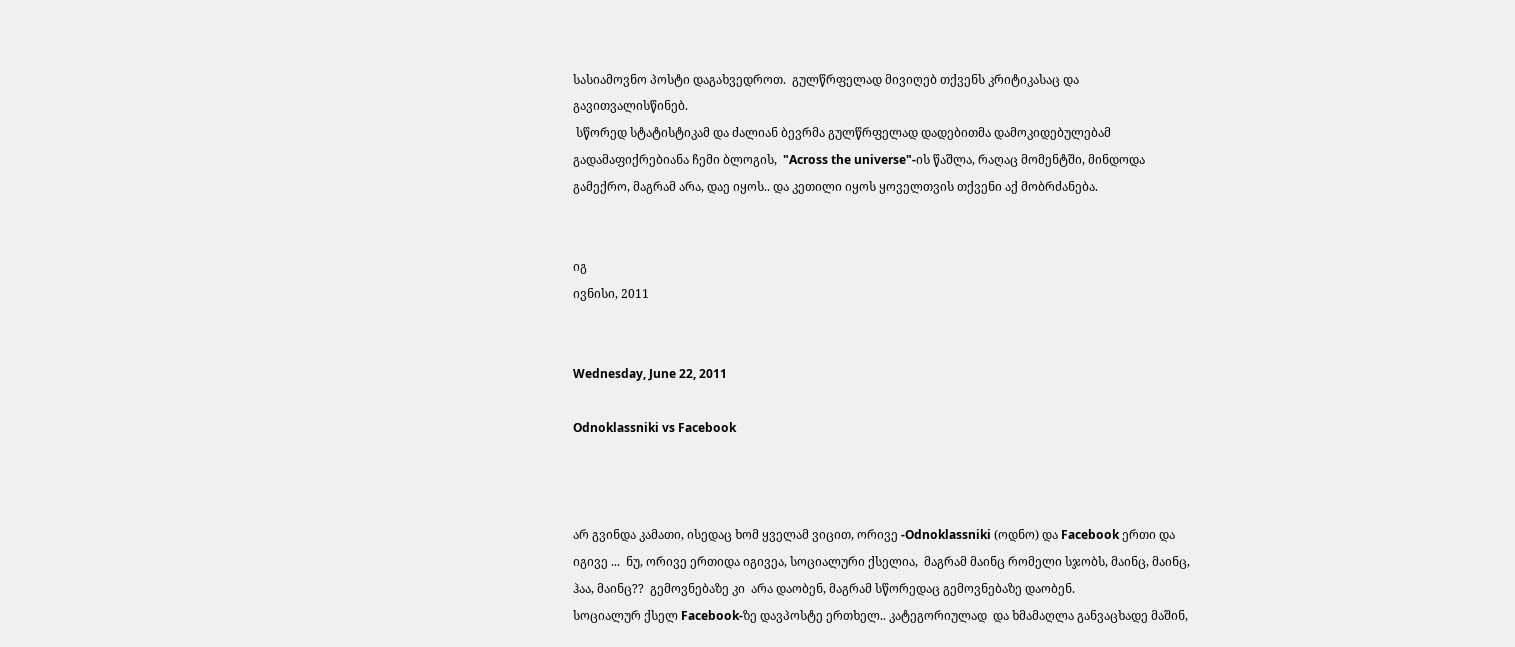სასიამოვნო პოსტი დაგახვედროთ.  გულწრფელად მივიღებ თქვენს კრიტიკასაც და გავითვალისწინებ.
 სწორედ სტატისტიკამ და ძალიან ბევრმა გულწრფელად დადებითმა დამოკიდებულებამ გადამაფიქრებიანა ჩემი ბლოგის,  "Across the universe"-ის წაშლა, რაღაც მომენტში, მინდოდა გამექრო, მაგრამ არა, დაე იყოს.. და კეთილი იყოს ყოველთვის თქვენი აქ მობრძანება.


იგ
ივნისი, 2011


Wednesday, June 22, 2011

Odnoklassniki vs Facebook



არ გვინდა კამათი, ისედაც ხომ ყველამ ვიცით, ორივე -Odnoklassniki (ოდნო) და Facebook ერთი და იგივე ...  ნუ, ორივე ერთიდა იგივეა, სოციალური ქსელია,  მაგრამ მაინც რომელი სჯობს, მაინც, მაინც, ჰაა, მაინც??  გემოვნებაზე კი  არა დაობენ, მაგრამ სწორედაც გემოვნებაზე დაობენ.
სოციალურ ქსელ Facebook-ზე დავპოსტე ერთხელ.. კატეგორიულად  და ხმამაღლა განვაცხადე მაშინ,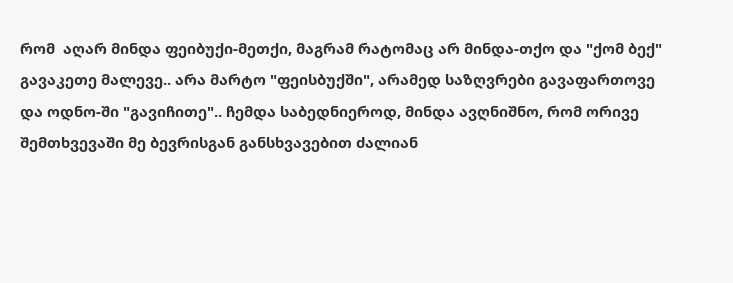რომ  აღარ მინდა ფეიბუქი-მეთქი, მაგრამ რატომაც არ მინდა-თქო და "ქომ ბექ"  გავაკეთე მალევე.. არა მარტო "ფეისბუქში", არამედ საზღვრები გავაფართოვე და ოდნო-ში "გავიჩითე".. ჩემდა საბედნიეროდ, მინდა ავღნიშნო, რომ ორივე შემთხვევაში მე ბევრისგან განსხვავებით ძალიან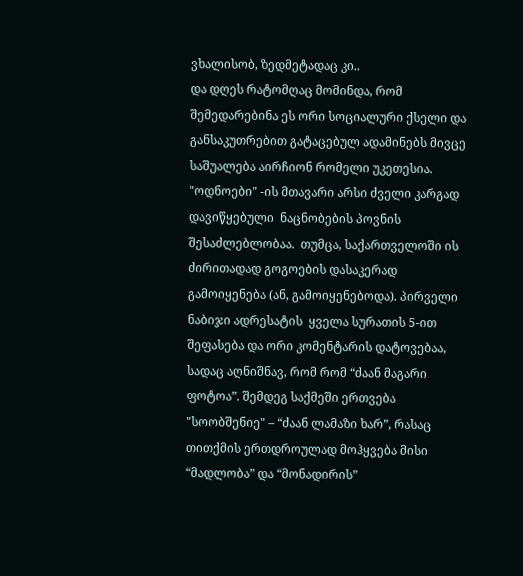ვხალისობ, ზედმეტადაც კი..
და დღეს რატომღაც მომინდა, რომ შემედარებინა ეს ორი სოციალური ქსელი და განსაკუთრებით გატაცებულ ადამინებს მივცე საშუალება აირჩიონ რომელი უკეთესია.
"ოდნოები" -ის მთავარი არსი ძველი კარგად დავიწყებული  ნაცნობების პოვნის შესაძლებლობაა.  თუმცა, საქართველოში ის ძირითადად გოგოების დასაკერად გამოიყენება (ან, გამოიყენებოდა). პირველი ნაბიჯი ადრესატის  ყველა სურათის 5-ით  შეფასება და ორი კომენტარის დატოვებაა, სადაც აღნიშნავ, რომ რომ “ძაან მაგარი ფოტოა”. შემდეგ საქმეში ერთვება "სოობშენიე" – “ძაან ლამაზი ხარ”, რასაც თითქმის ერთდროულად მოჰყვება მისი “მადლობა” და “მონადირის”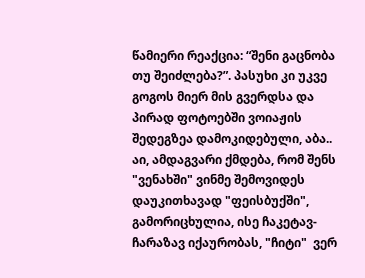წამიერი რეაქცია: “შენი გაცნობა თუ შეიძლება?”. პასუხი კი უკვე გოგოს მიერ მის გვერდსა და პირად ფოტოებში ვოიაჟის შედეგზეა დამოკიდებული, აბა..
აი, ამდაგვარი ქმდება, რომ შენს "ვენახში" ვინმე შემოვიდეს დაუკითხავად "ფეისბუქში", გამორიცხულია, ისე ჩაკეტავ-ჩარაზავ იქაურობას, "ჩიტი"  ვერ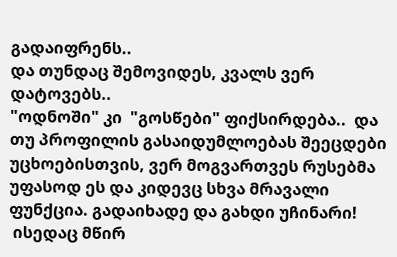გადაიფრენს..
და თუნდაც შემოვიდეს, კვალს ვერ დატოვებს..
"ოდნოში" კი  "გოსწები" ფიქსირდება..  და  თუ პროფილის გასაიდუმლოებას შეეცდები უცხოებისთვის, ვერ მოგვართვეს რუსებმა უფასოდ ეს და კიდევც სხვა მრავალი ფუნქცია. გადაიხადე და გახდი უჩინარი!
 ისედაც მწირ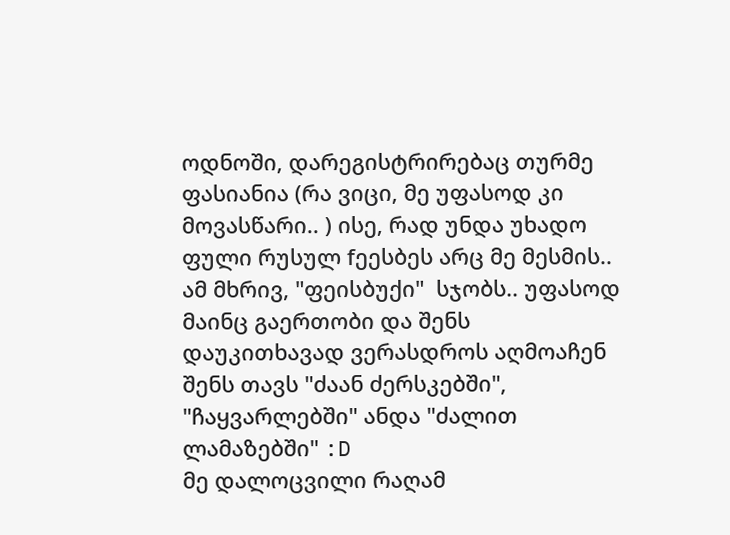ოდნოში, დარეგისტრირებაც თურმე ფასიანია (რა ვიცი, მე უფასოდ კი მოვასწარი.. ) ისე, რად უნდა უხადო ფული რუსულ fეესბეს არც მე მესმის.. ამ მხრივ, "ფეისბუქი"  სჯობს.. უფასოდ მაინც გაერთობი და შენს დაუკითხავად ვერასდროს აღმოაჩენ შენს თავს "ძაან ძერსკებში", "ჩაყვარლებში" ანდა "ძალით ლამაზებში" :D
მე დალოცვილი რაღამ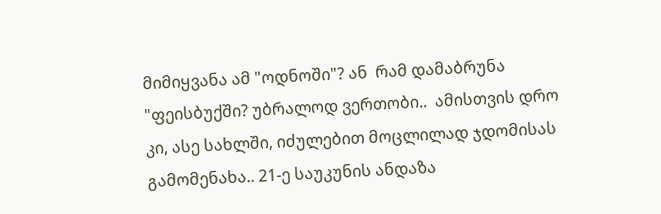მიმიყვანა ამ "ოდნოში"? ან  რამ დამაბრუნა "ფეისბუქში? უბრალოდ ვერთობი..  ამისთვის დრო კი, ასე სახლში, იძულებით მოცლილად ჯდომისას გამომენახა.. 21-ე საუკუნის ანდაზა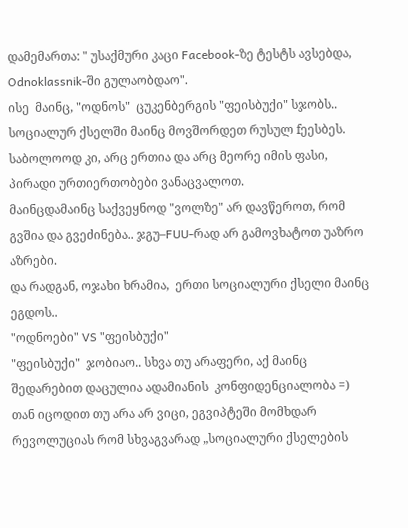დამემართა: " უსაქმური კაცი Facebook-ზე ტესტს ავსებდა,  Odnoklassnik-ში გულაობდაო".
ისე  მაინც, "ოდნოს"  ცუკენბერგის "ფეისბუქი" სჯობს.. სოციალურ ქსელში მაინც მოვშორდეთ რუსულ fეესბეს.
საბოლოოდ კი, არც ერთია და არც მეორე იმის ფასი, პირადი ურთიერთობები ვანაცვალოთ.
მაინცდამაინც საქვეყნოდ "ვოლზე" არ დავწეროთ, რომ გვშია და გვეძინება.. ჯგუ–FUU-რად არ გამოვხატოთ უაზრო აზრები.
და რადგან, ოჯახი ხრამია,  ერთი სოციალური ქსელი მაინც ეგდოს..
"ოდნოები" VS "ფეისბუქი"
"ფეისბუქი"  ჯობიაო.. სხვა თუ არაფერი, აქ მაინც შედარებით დაცულია ადამიანის  კონფიდენციალობა =)
თან იცოდით თუ არა არ ვიცი, ეგვიპტეში მომხდარ რევოლუციას რომ სხვაგვარად „სოციალური ქსელების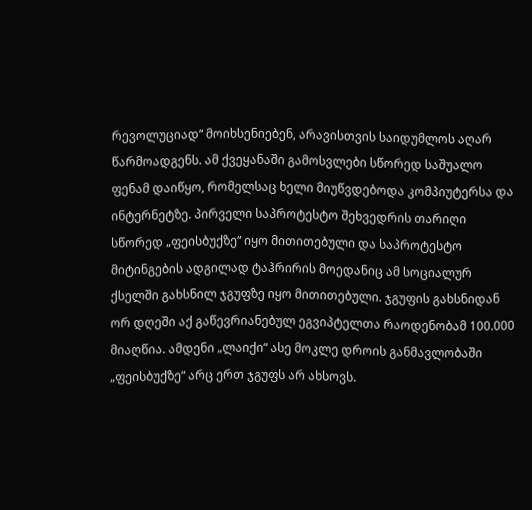რევოლუციად“ მოიხსენიებენ, არავისთვის საიდუმლოს აღარ წარმოადგენს. ამ ქვეყანაში გამოსვლები სწორედ საშუალო ფენამ დაიწყო, რომელსაც ხელი მიუწვდებოდა კომპიუტერსა და ინტერნეტზე. პირველი საპროტესტო შეხვედრის თარიღი სწორედ „ფეისბუქზე“ იყო მითითებული და საპროტესტო მიტინგების ადგილად ტაჰრირის მოედანიც ამ სოციალურ ქსელში გახსნილ ჯგუფზე იყო მითითებული. ჯგუფის გახსნიდან ორ დღეში აქ გაწევრიანებულ ეგვიპტელთა რაოდენობამ 100.000 მიაღწია. ამდენი „ლაიქი“ ასე მოკლე დროის განმავლობაში „ფეისბუქზე“ არც ერთ ჯგუფს არ ახსოვს.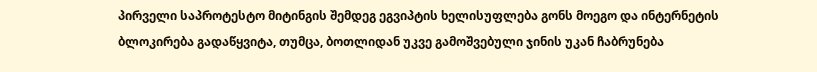პირველი საპროტესტო მიტინგის შემდეგ ეგვიპტის ხელისუფლება გონს მოეგო და ინტერნეტის ბლოკირება გადაწყვიტა, თუმცა, ბოთლიდან უკვე გამოშვებული ჯინის უკან ჩაბრუნება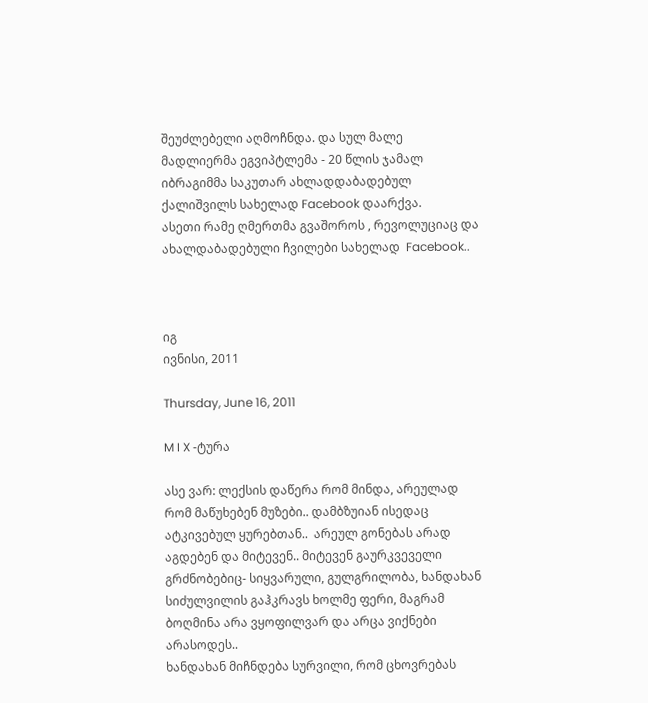შეუძლებელი აღმოჩნდა. და სულ მალე მადლიერმა ეგვიპტლემა - 20 წლის ჯამალ იბრაგიმმა საკუთარ ახლადდაბადებულ ქალიშვილს სახელად Facebook დაარქვა.
ასეთი რამე ღმერთმა გვაშოროს , რევოლუციაც და ახალდაბადებული ჩვილები სახელად  Facebook..



იგ
ივნისი, 2011

Thursday, June 16, 2011

M I X -ტურა

ასე ვარ: ლექსის დაწერა რომ მინდა, არეულად რომ მაწუხებენ მუზები.. დამბზუიან ისედაც ატკივებულ ყურებთან..  არეულ გონებას არად აგდებენ და მიტევენ.. მიტევენ გაურკვეველი გრძნობებიც- სიყვარული, გულგრილობა, ხანდახან სიძულვილის გაჰკრავს ხოლმე ფერი, მაგრამ ბოღმინა არა ვყოფილვარ და არცა ვიქნები არასოდეს..
ხანდახან მიჩნდება სურვილი, რომ ცხოვრებას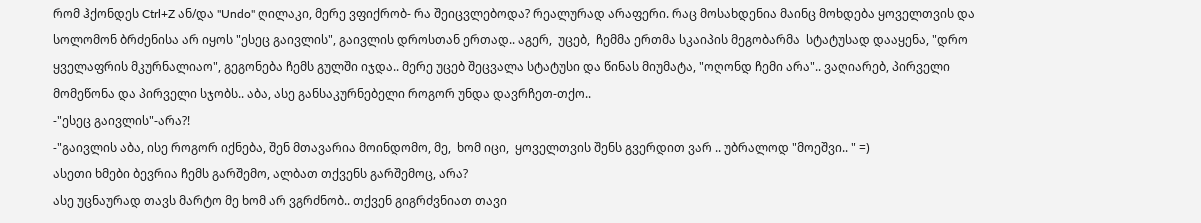რომ ჰქონდეს Ctrl+Z ან/და "Undo" ღილაკი, მერე ვფიქრობ- რა შეიცვლებოდა? რეალურად არაფერი. რაც მოსახდენია მაინც მოხდება ყოველთვის და სოლომონ ბრძენისა არ იყოს "ესეც გაივლის", გაივლის დროსთან ერთად.. აგერ,  უცებ,  ჩემმა ერთმა სკაიპის მეგობარმა  სტატუსად დააყენა, "დრო ყველაფრის მკურნალიაო", გეგონება ჩემს გულში იჯდა.. მერე უცებ შეცვალა სტატუსი და წინას მიუმატა, "ოღონდ ჩემი არა".. ვაღიარებ, პირველი მომეწონა და პირველი სჯობს.. აბა, ასე განსაკურნებელი როგორ უნდა დავრჩეთ-თქო..
-"ესეც გაივლის"-არა?!
-"გაივლის აბა, ისე როგორ იქნება, შენ მთავარია მოინდომო, მე,  ხომ იცი,  ყოველთვის შენს გვერდით ვარ .. უბრალოდ "მოეშვი.. " =)
ასეთი ხმები ბევრია ჩემს გარშემო, ალბათ თქვენს გარშემოც, არა?
ასე უცნაურად თავს მარტო მე ხომ არ ვგრძნობ.. თქვენ გიგრძვნიათ თავი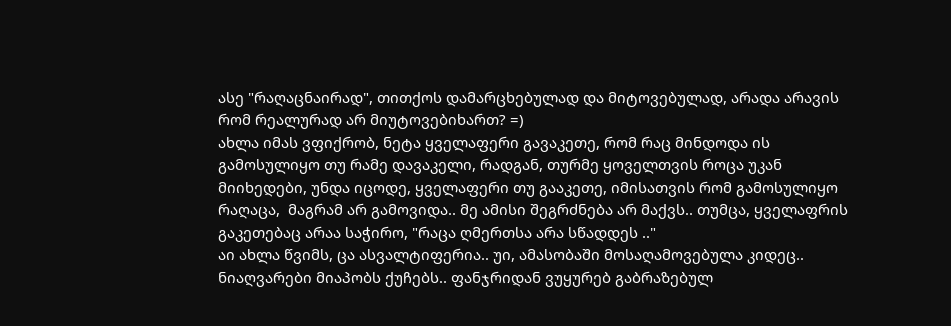ასე "რაღაცნაირად", თითქოს დამარცხებულად და მიტოვებულად, არადა არავის რომ რეალურად არ მიუტოვებიხართ? =)
ახლა იმას ვფიქრობ, ნეტა ყველაფერი გავაკეთე, რომ რაც მინდოდა ის გამოსულიყო თუ რამე დავაკელი, რადგან, თურმე ყოველთვის როცა უკან მიიხედები, უნდა იცოდე, ყველაფერი თუ გააკეთე, იმისათვის რომ გამოსულიყო  რაღაცა,  მაგრამ არ გამოვიდა.. მე ამისი შეგრძნება არ მაქვს.. თუმცა, ყველაფრის გაკეთებაც არაა საჭირო, "რაცა ღმერთსა არა სწადდეს .."
აი ახლა წვიმს, ცა ასვალტიფერია.. უი, ამასობაში მოსაღამოვებულა კიდეც..
ნიაღვარები მიაპობს ქუჩებს.. ფანჯრიდან ვუყურებ გაბრაზებულ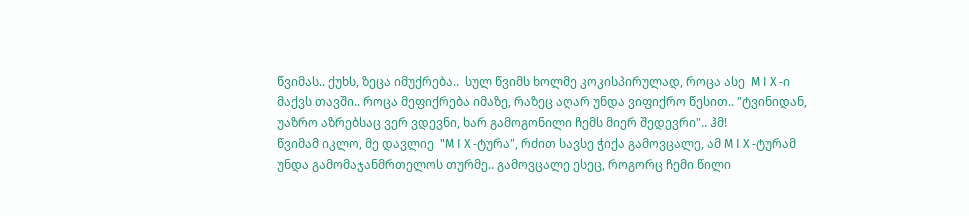წვიმას.. ქუხს, ზეცა იმუქრება..  სულ წვიმს ხოლმე კოკისპირულად, როცა ასე  M I X -ი მაქვს თავში.. როცა მეფიქრება იმაზე, რაზეც აღარ უნდა ვიფიქრო წესით.. "ტვინიდან, უაზრო აზრებსაც ვერ ვდევნი, ხარ გამოგონილი ჩემს მიერ შედევრი".. ჰმ!
წვიმამ იკლო, მე დავლიე  "M I X -ტურა", რძით სავსე ჭიქა გამოვცალე, ამ M I X -ტურამ უნდა გამომაჯანმრთელოს თურმე.. გამოვცალე ესეც, როგორც ჩემი წილი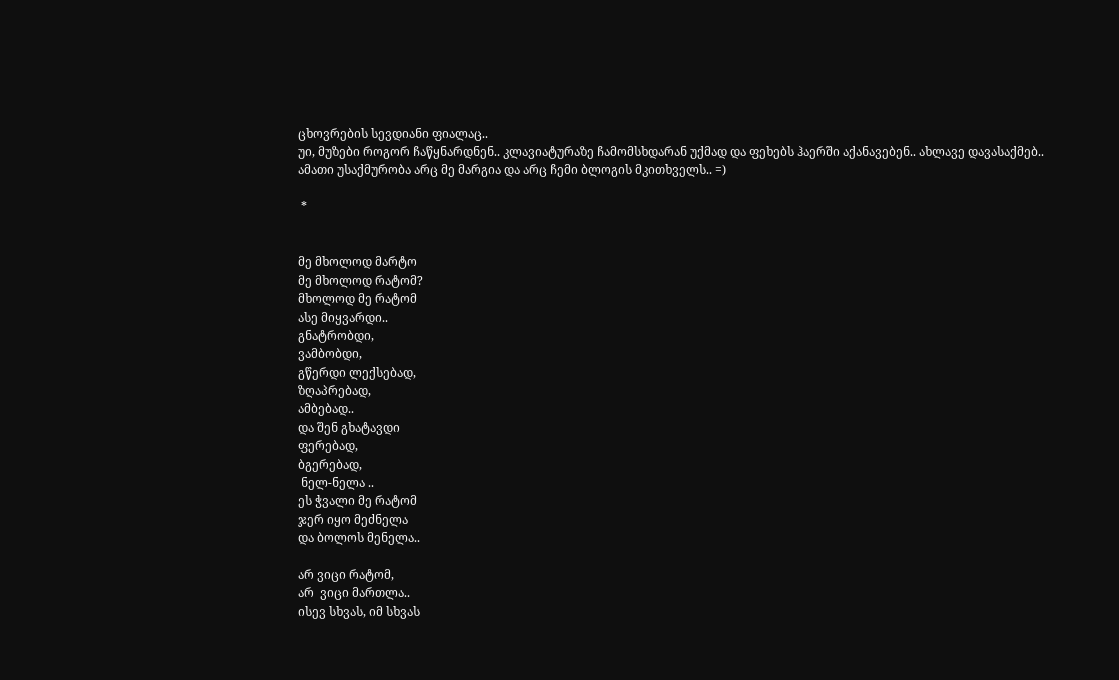ცხოვრების სევდიანი ფიალაც..
უი, მუზები როგორ ჩაწყნარდნენ.. კლავიატურაზე ჩამომსხდარან უქმად და ფეხებს ჰაერში აქანავებენ.. ახლავე დავასაქმებ.. ამათი უსაქმურობა არც მე მარგია და არც ჩემი ბლოგის მკითხველს.. =)

 *


მე მხოლოდ მარტო
მე მხოლოდ რატომ?
მხოლოდ მე რატომ
ასე მიყვარდი..
გნატრობდი,
ვამბობდი,
გწერდი ლექსებად,
ზღაპრებად,
ამბებად..
და შენ გხატავდი
ფერებად,
ბგერებად,
 ნელ-ნელა ..
ეს ჭვალი მე რატომ
ჯერ იყო მეძნელა
და ბოლოს მენელა..

არ ვიცი რატომ,
არ  ვიცი მართლა..
ისევ სხვას, იმ სხვას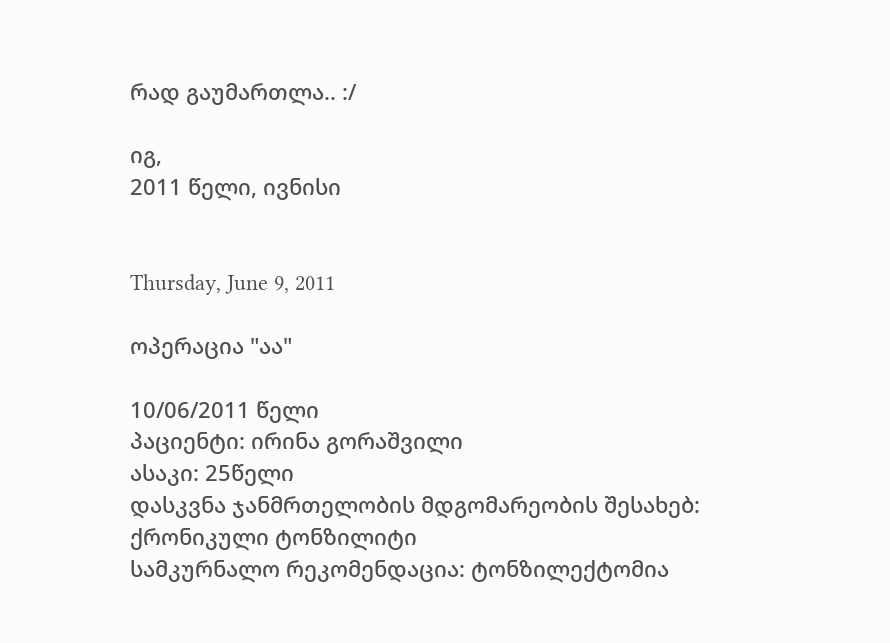რად გაუმართლა.. :/

იგ,
2011 წელი, ივნისი


Thursday, June 9, 2011

ოპერაცია "აა"

10/06/2011 წელი
პაციენტი: ირინა გორაშვილი
ასაკი: 25წელი
დასკვნა ჯანმრთელობის მდგომარეობის შესახებ: ქრონიკული ტონზილიტი
სამკურნალო რეკომენდაცია: ტონზილექტომია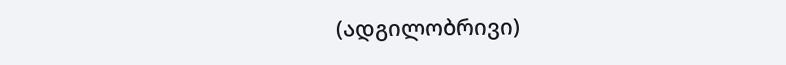(ადგილობრივი)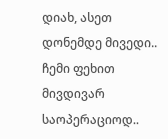დიახ, ასეთ დონემდე მივედი.. ჩემი ფეხით მივდივარ საოპერაციოდ..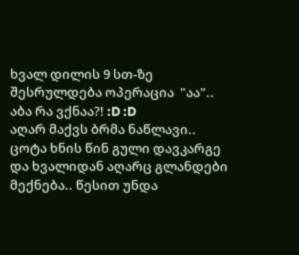ხვალ დილის 9 სთ-ზე შესრულდება ოპერაცია  "აა".. აბა რა ვქნაა?! :D :D
აღარ მაქვს ბრმა ნაწლავი.. ცოტა ხნის წინ გული დავკარგე და ხვალიდან აღარც გლანდები მექნება.. წესით უნდა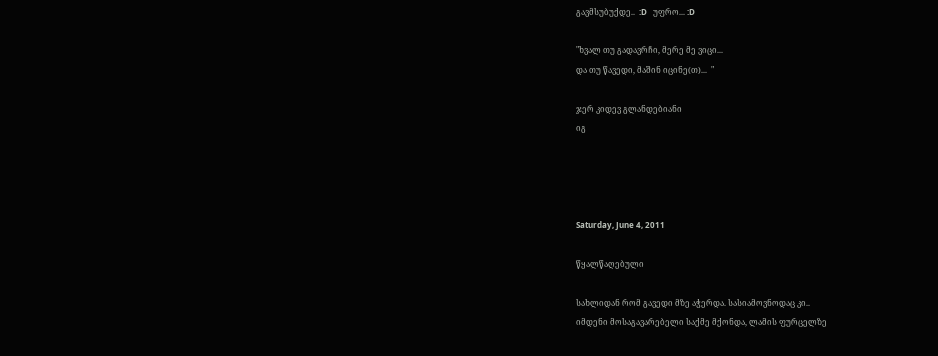გავმსუბუქდე..  :D   უფრო... :D

"ხვალ თუ გადავრჩი, მერე მე ვიცი...
და თუ წავედი, მაშინ იცინე(თ)...  "

ჯერ კიდევ გლანდებიანი
იგ




Saturday, June 4, 2011

წყალწაღებული

სახლიდან რომ გავედი მზე აჭერდა. სასიამოვნოდაც კი..
იმდენი მოსაგავარებელი საქმე მქონდა, ლამის ფურცელზე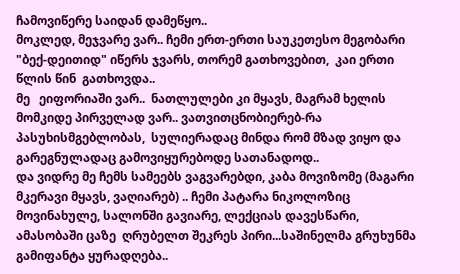ჩამოვიწერე საიდან დამეწყო..
მოკლედ, მეჯვარე ვარ.. ჩემი ერთ-ერთი საუკეთესო მეგობარი "ბექ-დეითიდ" იწერს ჯვარს, თორემ გათხოვებით,  კაი ერთი წლის წინ  გათხოვდა..
მე   ეიფორიაში ვარ..  ნათლულები კი მყავს, მაგრამ ხელის მომკიდე პირველად ვარ.. ვათვითცნობიერებ-რა პასუხისმგებლობას,  სულიერადაც მინდა რომ მზად ვიყო და გარეგნულადაც გამოვიყურებოდე სათანადოდ..
და ვიდრე მე ჩემს სამეებს ვაგვარებდი, კაბა მოვიზომე (მაგარი მკერავი მყავს, ვაღიარებ) .. ჩემი პატარა ნიკოლოზიც მოვინახულე, სალონში გავიარე, ლექციას დავესწარი, ამასობაში ცაზე  ღრუბელთ შეკრეს პირი...საშინელმა გრუხუნმა გამიფანტა ყურადღება..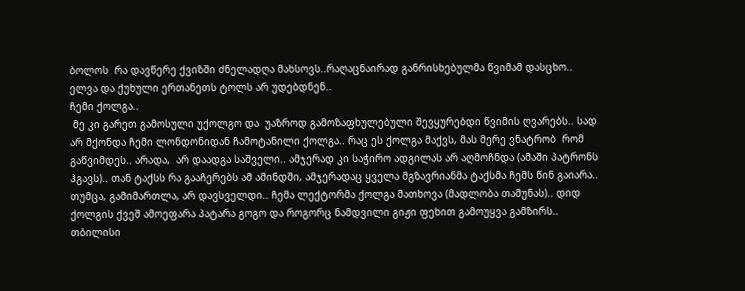ბოლოს  რა დავწერე ქვიზში ძნელადღა მახსოვს..რაღაცნაირად განრისხებულმა წვიმამ დასცხო.. ელვა და ქუხული ერთანეთს ტოლს არ უდებდნენ..
ჩემი ქოლგა..
 მე კი გარეთ გამოსული უქოლგო და  უაზროდ გამოზაფხულებული შევყურებდი წვიმის ღვარებს.. სად არ მქონდა ჩემი ლონდონიდან ჩამოტანილი ქოლგა.. რაც ეს ქოლგა მაქვს, მას მერე ვნატრობ  რომ გაწვიმდეს.. არადა,  არ დაადგა საშველი.. ამჯერად კი საჭირო ადგილას არ აღმოჩნდა (ამაში პატრონს ჰგავს).. თან ტაქსს რა გააჩერებს ამ ამინდში, ამჯერადაც ყველა მგზავრიანმა ტაქსმა ჩემს წინ გაიარა..
თუმცა, გამიმართლა, არ დავსველდი.. ჩემა ლექტორმა ქოლგა მათხოვა (მადლობა თამუნას).. დიდ ქოლგის ქვეშ ამოეფარა პატარა გოგო და როგორც ნამდვილი გიჟი ფეხით გამოუყვა გამზირს..
თბილისი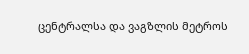ცენტრალსა და ვაგზლის მეტროს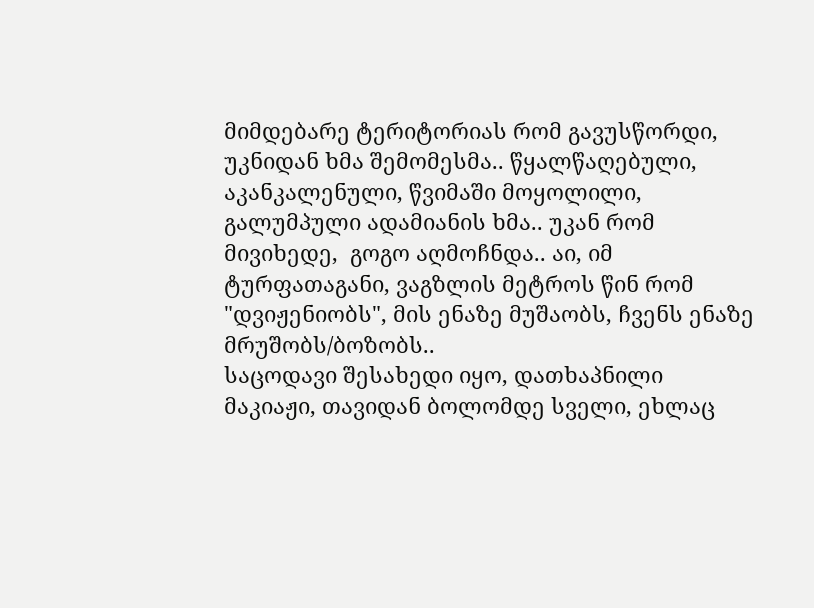მიმდებარე ტერიტორიას რომ გავუსწორდი, უკნიდან ხმა შემომესმა.. წყალწაღებული, აკანკალენული, წვიმაში მოყოლილი, გალუმპული ადამიანის ხმა.. უკან რომ მივიხედე,  გოგო აღმოჩნდა.. აი, იმ ტურფათაგანი, ვაგზლის მეტროს წინ რომ "დვიჟენიობს", მის ენაზე მუშაობს, ჩვენს ენაზე მრუშობს/ბოზობს..
საცოდავი შესახედი იყო, დათხაპნილი მაკიაჟი, თავიდან ბოლომდე სველი, ეხლაც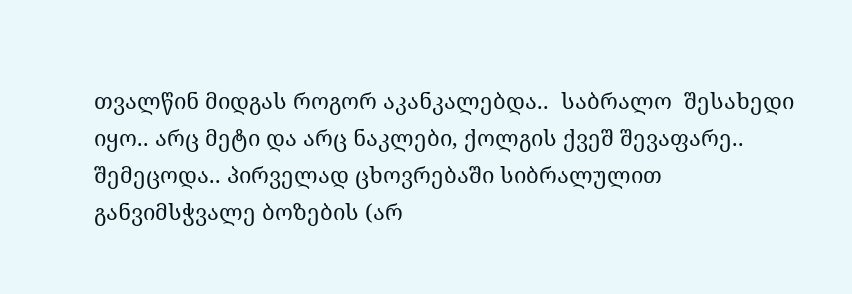თვალწინ მიდგას როგორ აკანკალებდა..  საბრალო  შესახედი იყო.. არც მეტი და არც ნაკლები, ქოლგის ქვეშ შევაფარე.. შემეცოდა.. პირველად ცხოვრებაში სიბრალულით განვიმსჭვალე ბოზების (არ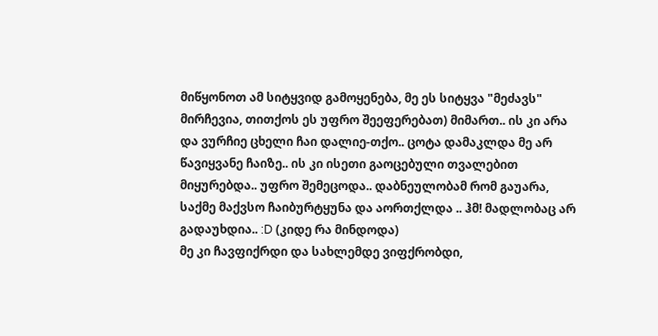მიწყონოთ ამ სიტყვიდ გამოყენება, მე ეს სიტყვა "მეძავს" მირჩევია, თითქოს ეს უფრო შეეფერებათ) მიმართ.. ის კი არა და ვურჩიე ცხელი ჩაი დალიე-თქო.. ცოტა დამაკლდა მე არ წავიყვანე ჩაიზე.. ის კი ისეთი გაოცებული თვალებით მიყურებდა.. უფრო შემეცოდა.. დაბნეულობამ რომ გაუარა, საქმე მაქვსო ჩაიბურტყუნა და აორთქლდა .. ჰმ! მადლობაც არ გადაუხდია.. :D (კიდე რა მინდოდა)
მე კი ჩავფიქრდი და სახლემდე ვიფქრობდი,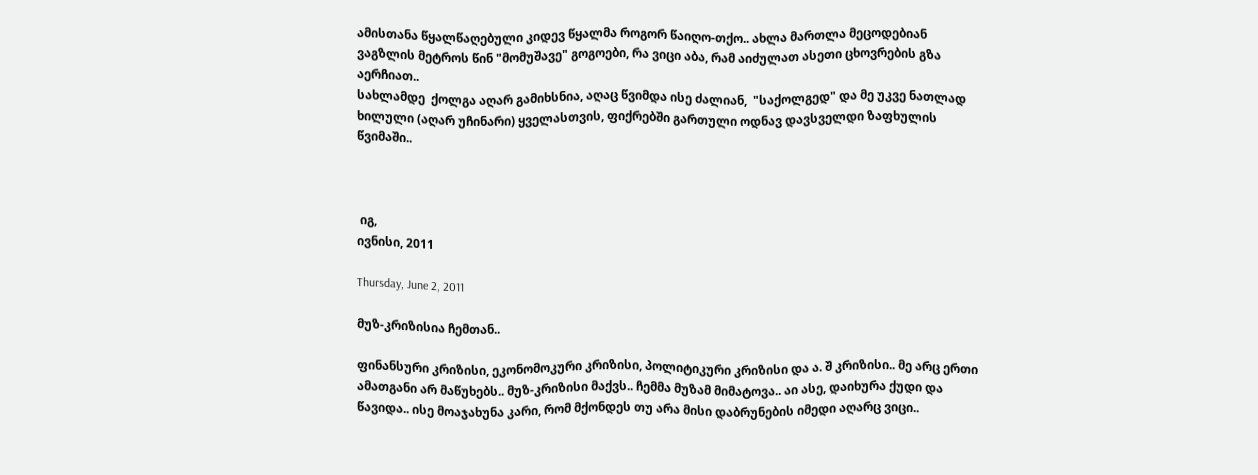ამისთანა წყალწაღებული კიდევ წყალმა როგორ წაიღო-თქო.. ახლა მართლა მეცოდებიან ვაგზლის მეტროს წინ "მომუშავე" გოგოები, რა ვიცი აბა, რამ აიძულათ ასეთი ცხოვრების გზა აერჩიათ..
სახლამდე  ქოლგა აღარ გამიხსნია, აღაც წვიმდა ისე ძალიან,  "საქოლგედ" და მე უკვე ნათლად ხილული (აღარ უჩინარი) ყველასთვის, ფიქრებში გართული ოდნავ დავსველდი ზაფხულის წვიმაში..



 იგ,
ივნისი, 2011

Thursday, June 2, 2011

მუზ-კრიზისია ჩემთან..

ფინანსური კრიზისი, ეკონომოკური კრიზისი, პოლიტიკური კრიზისი და ა. შ კრიზისი.. მე არც ერთი ამათგანი არ მაწუხებს.. მუზ-კრიზისი მაქვს.. ჩემმა მუზამ მიმატოვა.. აი ასე, დაიხურა ქუდი და წავიდა.. ისე მოაჯახუნა კარი, რომ მქონდეს თუ არა მისი დაბრუნების იმედი აღარც ვიცი..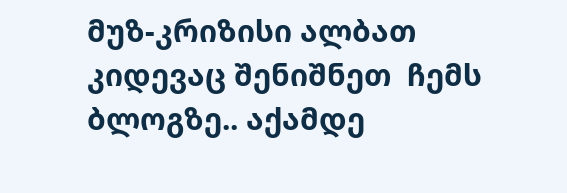მუზ-კრიზისი ალბათ კიდევაც შენიშნეთ  ჩემს ბლოგზე.. აქამდე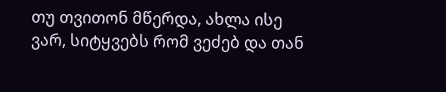თუ თვითონ მწერდა, ახლა ისე ვარ, სიტყვებს რომ ვეძებ და თან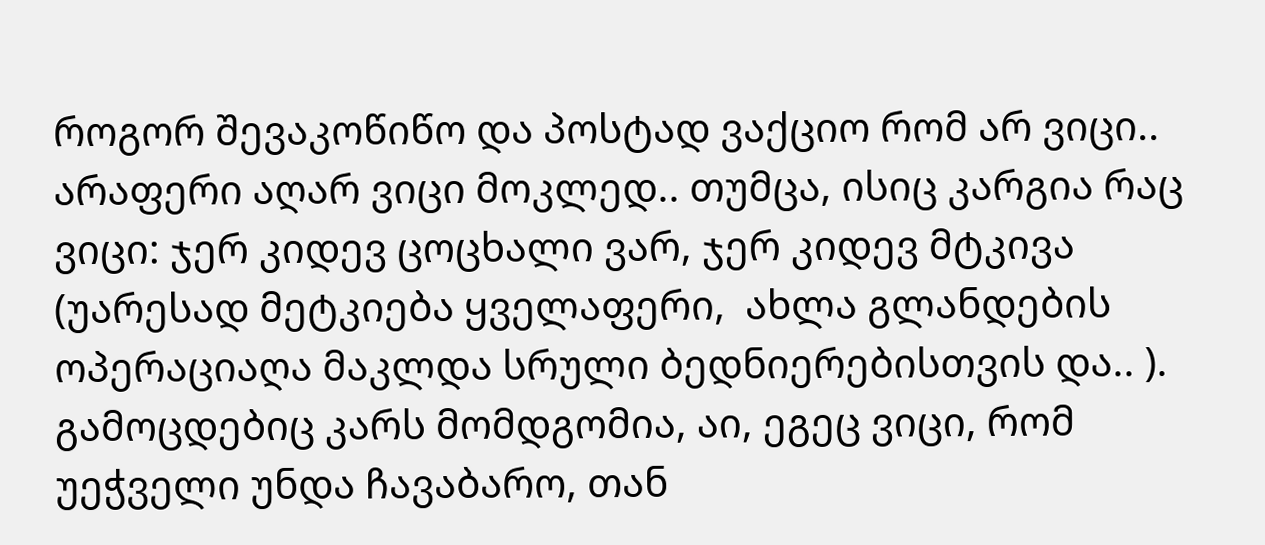როგორ შევაკოწიწო და პოსტად ვაქციო რომ არ ვიცი..
არაფერი აღარ ვიცი მოკლედ.. თუმცა, ისიც კარგია რაც ვიცი: ჯერ კიდევ ცოცხალი ვარ, ჯერ კიდევ მტკივა (უარესად მეტკიება ყველაფერი,  ახლა გლანდების ოპერაციაღა მაკლდა სრული ბედნიერებისთვის და.. ). გამოცდებიც კარს მომდგომია, აი, ეგეც ვიცი, რომ უეჭველი უნდა ჩავაბარო, თან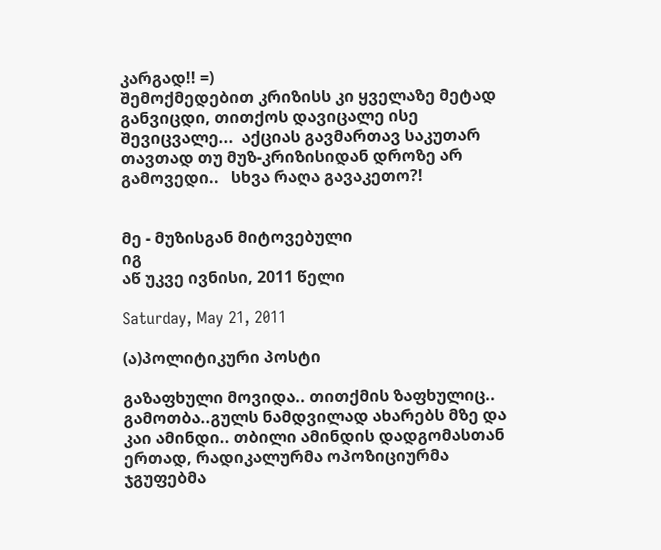კარგად!! =)
შემოქმედებით კრიზისს კი ყველაზე მეტად განვიცდი, თითქოს დავიცალე ისე შევიცვალე...  აქციას გავმართავ საკუთარ თავთად თუ მუზ-კრიზისიდან დროზე არ გამოვედი..   სხვა რაღა გავაკეთო?!


მე - მუზისგან მიტოვებული
იგ
აწ უკვე ივნისი, 2011 წელი

Saturday, May 21, 2011

(ა)პოლიტიკური პოსტი

გაზაფხული მოვიდა.. თითქმის ზაფხულიც.. გამოთბა..გულს ნამდვილად ახარებს მზე და კაი ამინდი.. თბილი ამინდის დადგომასთან ერთად, რადიკალურმა ოპოზიციურმა ჯგუფებმა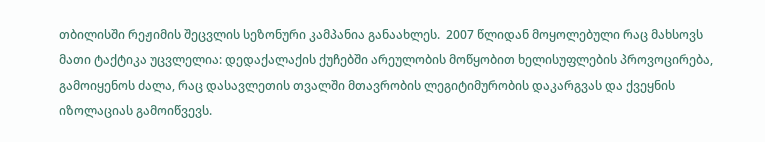თბილისში რეჟიმის შეცვლის სეზონური კამპანია განაახლეს.  2007 წლიდან მოყოლებული რაც მახსოვს მათი ტაქტიკა უცვლელია: დედაქალაქის ქუჩებში არეულობის მოწყობით ხელისუფლების პროვოცირება, გამოიყენოს ძალა, რაც დასავლეთის თვალში მთავრობის ლეგიტიმურობის დაკარგვას და ქვეყნის იზოლაციას გამოიწვევს.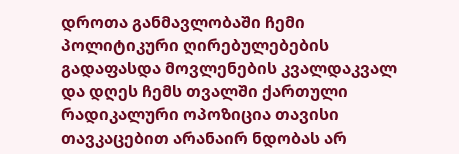დროთა განმავლობაში ჩემი პოლიტიკური ღირებულებების გადაფასდა მოვლენების კვალდაკვალ  და დღეს ჩემს თვალში ქართული რადიკალური ოპოზიცია თავისი თავკაცებით არანაირ ნდობას არ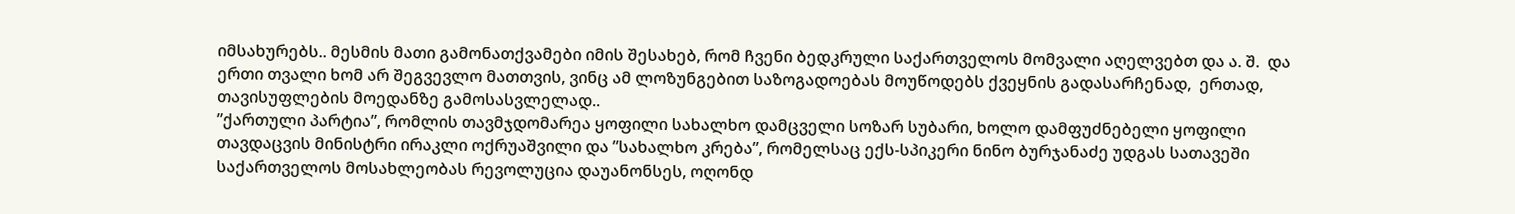იმსახურებს.. მესმის მათი გამონათქვამები იმის შესახებ, რომ ჩვენი ბედკრული საქართველოს მომვალი აღელვებთ და ა. შ.  და ერთი თვალი ხომ არ შეგვევლო მათთვის, ვინც ამ ლოზუნგებით საზოგადოებას მოუწოდებს ქვეყნის გადასარჩენად,  ერთად,  თავისუფლების მოედანზე გამოსასვლელად..
”ქართული პარტია”, რომლის თავმჯდომარეა ყოფილი სახალხო დამცველი სოზარ სუბარი, ხოლო დამფუძნებელი ყოფილი თავდაცვის მინისტრი ირაკლი ოქრუაშვილი და ”სახალხო კრება”, რომელსაც ექს-სპიკერი ნინო ბურჯანაძე უდგას სათავეში საქართველოს მოსახლეობას რევოლუცია დაუანონსეს, ოღონდ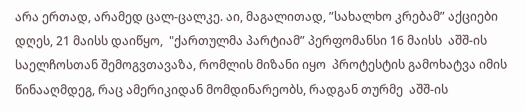არა ერთად, არამედ ცალ-ცალკე. აი, მაგალითად, ”სახალხო კრებამ” აქციები  დღეს, 21 მაისს დაიწყო,  "ქართულმა პარტიამ” პერფომანსი 16 მაისს  აშშ-ის საელჩოსთან შემოგვთავაზა, რომლის მიზანი იყო  პროტესტის გამოხატვა იმის წინააღმდეგ, რაც ამერიკიდან მომდინარეობს, რადგან თურმე  აშშ-ის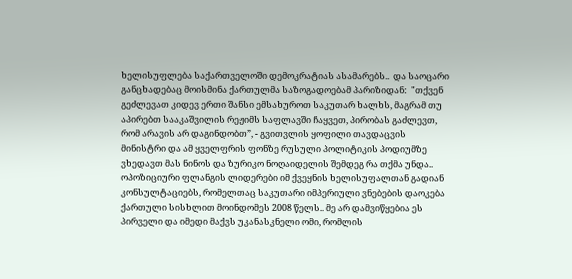ხელისუფლება საქართველოში დემოკრატიას ასამარებს..  და საოცარი განცხადებაც მოისმინა ქართულმა საზოგადოებამ პარიზიდან:  "თქვენ გეძლევათ კიდევ ერთი შანსი ემსახუროთ საკუთარ ხალხს, მაგრამ თუ აპირებთ სააკაშვილის რეჟიმს საფლავში ჩაყვეთ, პირობას გაძლევთ, რომ არავის არ დაგინდობთ”, - გვითვლის ყოფილი თავდაცვის მინისტრი და ამ ყველფრის ფონზე რუსული პოლიტიკის პოდიუმზე ვხედავთ მას ნინოს და ზურიკო ნოღაიდელის შემდეგ რა თქმა უნდა..
ოპოზიციური ფლანგის ლიდერები იმ ქვეყნის ხელისუფალთან გადიან  კონსულტაციებს, რომელთაც საკუთარი იმპერიული ვნებების დაოკება ქართული სისხლით მოინდომეს 2008 წელს.. მე არ დამვიწყებია ეს პირველი და იმედი მაქვს უკანასკნელი ომი, რომლის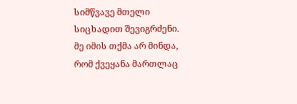სიმწვავე მთელი სიცხადით შევიგრძენი.
მე იმის თქმა არ მინდა, რომ ქვეყანა მართლაც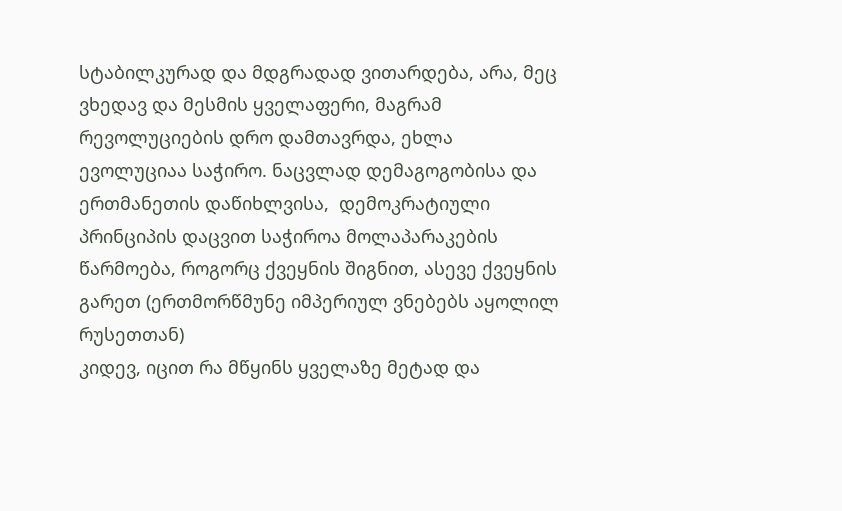სტაბილკურად და მდგრადად ვითარდება, არა, მეც ვხედავ და მესმის ყველაფერი, მაგრამ რევოლუციების დრო დამთავრდა, ეხლა ევოლუციაა საჭირო. ნაცვლად დემაგოგობისა და ერთმანეთის დაწიხლვისა,  დემოკრატიული პრინციპის დაცვით საჭიროა მოლაპარაკების წარმოება, როგორც ქვეყნის შიგნით, ასევე ქვეყნის გარეთ (ერთმორწმუნე იმპერიულ ვნებებს აყოლილ რუსეთთან)
კიდევ, იცით რა მწყინს ყველაზე მეტად და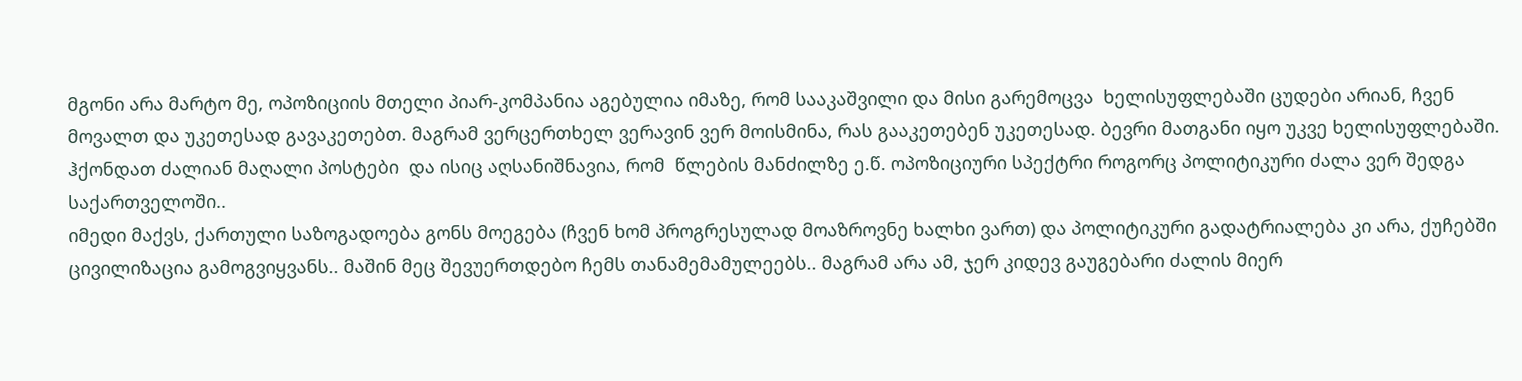მგონი არა მარტო მე, ოპოზიციის მთელი პიარ-კომპანია აგებულია იმაზე, რომ სააკაშვილი და მისი გარემოცვა  ხელისუფლებაში ცუდები არიან, ჩვენ მოვალთ და უკეთესად გავაკეთებთ. მაგრამ ვერცერთხელ ვერავინ ვერ მოისმინა, რას გააკეთებენ უკეთესად. ბევრი მათგანი იყო უკვე ხელისუფლებაში. ჰქონდათ ძალიან მაღალი პოსტები  და ისიც აღსანიშნავია, რომ  წლების მანძილზე ე.წ. ოპოზიციური სპექტრი როგორც პოლიტიკური ძალა ვერ შედგა საქართველოში..
იმედი მაქვს, ქართული საზოგადოება გონს მოეგება (ჩვენ ხომ პროგრესულად მოაზროვნე ხალხი ვართ) და პოლიტიკური გადატრიალება კი არა, ქუჩებში ცივილიზაცია გამოგვიყვანს.. მაშინ მეც შევუერთდებო ჩემს თანამემამულეებს.. მაგრამ არა ამ, ჯერ კიდევ გაუგებარი ძალის მიერ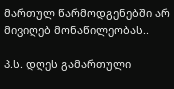მართულ წარმოდგენებში არ მივიღებ მონაწილეობას..

პ.ს. დღეს გამართული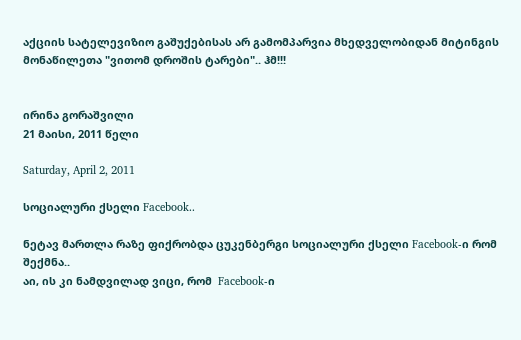აქციის სატელევიზიო გაშუქებისას არ გამომპარვია მხედველობიდან მიტინგის მონაწილეთა "ვითომ დროშის ტარები".. ჰმ!!!


ირინა გორაშვილი
21 მაისი, 2011 წელი

Saturday, April 2, 2011

სოციალური ქსელი Facebook..

ნეტავ მართლა რაზე ფიქრობდა ცუკენბერგი სოციალური ქსელი Facebook-ი რომ შექმნა..
აი, ის კი ნამდვილად ვიცი, რომ  Facebook-ი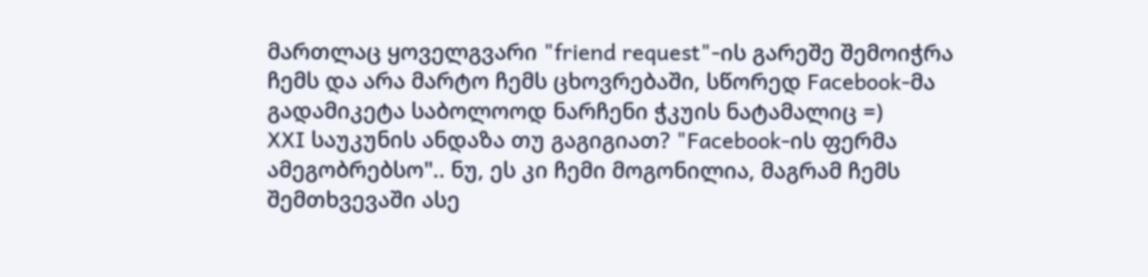მართლაც ყოველგვარი "friend request"-ის გარეშე შემოიჭრა ჩემს და არა მარტო ჩემს ცხოვრებაში, სწორედ Facebook-მა გადამიკეტა საბოლოოდ ნარჩენი ჭკუის ნატამალიც =)
XXI საუკუნის ანდაზა თუ გაგიგიათ? "Facebook-ის ფერმა ამეგობრებსო".. ნუ, ეს კი ჩემი მოგონილია, მაგრამ ჩემს შემთხვევაში ასე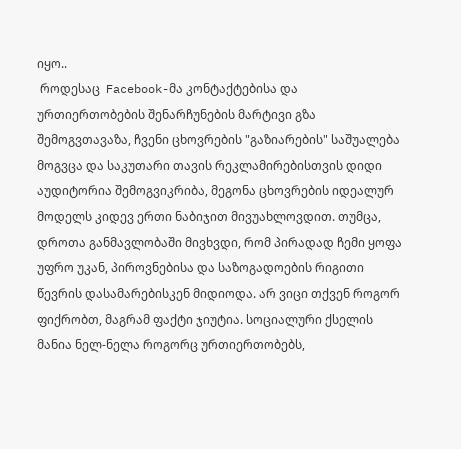იყო..
 როდესაც  Facebook-მა კონტაქტებისა და ურთიერთობების შენარჩუნების მარტივი გზა შემოგვთავაზა, ჩვენი ცხოვრების "გაზიარების" საშუალება მოგვცა და საკუთარი თავის რეკლამირებისთვის დიდი აუდიტორია შემოგვიკრიბა, მეგონა ცხოვრების იდეალურ მოდელს კიდევ ერთი ნაბიჯით მივუახლოვდით. თუმცა, დროთა განმავლობაში მივხვდი, რომ პირადად ჩემი ყოფა უფრო უკან, პიროვნებისა და საზოგადოების რიგითი წევრის დასამარებისკენ მიდიოდა. არ ვიცი თქვენ როგორ ფიქრობთ, მაგრამ ფაქტი ჯიუტია. სოციალური ქსელის მანია ნელ-ნელა როგორც ურთიერთობებს,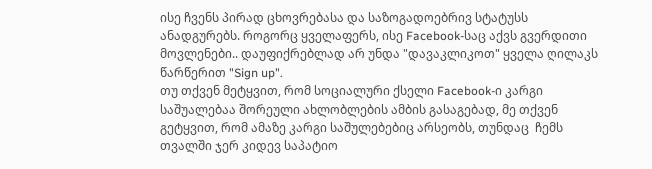ისე ჩვენს პირად ცხოვრებასა და საზოგადოებრივ სტატუსს ანადგურებს. როგორც ყველაფერს, ისე Facebook-საც აქვს გვერდითი მოვლენები.. დაუფიქრებლად არ უნდა "დავაკლიკოთ" ყველა ღილაკს წარწერით "Sign up".
თუ თქვენ მეტყვით, რომ სოციალური ქსელი Facebook-ი კარგი საშუალებაა შორეული ახლობლების ამბის გასაგებად, მე თქვენ გეტყვით, რომ ამაზე კარგი საშულებებიც არსეობს, თუნდაც  ჩემს თვალში ჯერ კიდევ საპატიო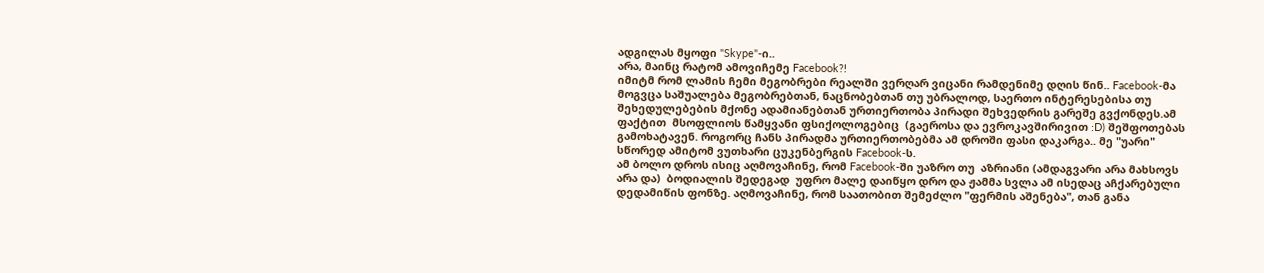ადგილას მყოფი "Skype"-ი..
არა, მაინც რატომ ამოვიჩემე Facebook?!
იმიტმ რომ ლამის ჩემი მეგობრები რეალში ვერღარ ვიცანი რამდენიმე დღის წინ.. Facebook-მა მოგვცა საშუალება მეგობრებთან, ნაცნობებთან თუ უბრალოდ, საერთო ინტერესებისა თუ შეხედულებების მქონე ადამიანებთან ურთიერთობა პირადი შეხვედრის გარეშე გვქონდეს.ამ ფაქტით  მსოფლიოს წამყვანი ფსიქოლოგებიც  (გაეროსა და ევროკავშირივით :D) შეშფოთებას გამოხატავენ. როგორც ჩანს პირადმა ურთიერთობებმა ამ დროში ფასი დაკარგა.. მე "უარი" სწორედ ამიტომ ვუთხარი ცუკენბერგის Facebook-ს.
ამ ბოლო დროს ისიც აღმოვაჩინე, რომ Facebook-ში უაზრო თუ  აზრიანი (ამდაგვარი არა მახსოვს არა და)  ბოდიალის შედეგად  უფრო მალე დაიწყო დრო და ჟამმა სვლა ამ ისედაც აჩქარებული დედამიწის ფონზე. აღმოვაჩინე, რომ საათობით შემეძლო "ფერმის აშენება", თან განა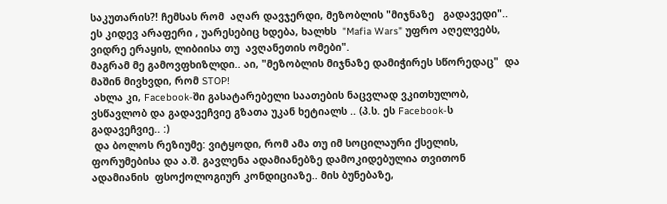საკუთარის?! ჩემსას რომ  აღარ დავჯერდი, მეზობლის "მიჯნაზე   გადავედი"..
ეს კიდევ არაფერი , უარესებიც ხდება, ხალხს  "Mafia Wars" უფრო აღელვებს, ვიდრე ერაყის, ლიბიისა თუ  ავღანეთის ომები".
მაგრამ მე გამოვფხიზლდი.. აი, "მეზობლის მიჯნაზე დამიჭირეს სწორედაც"  და მაშინ მივხვდი, რომ STOP!
 ახლა კი, Facebook-ში გასატარებელი საათების ნაცვლად ვკითხულობ, ვსწავლობ და გადავეჩვიე გზათა უკან ხეტიალს .. (პ.ს. ეს Facebook-ს გადავეჩვიე.. :)
 და ბოლოს რეზიუმე: ვიტყოდი, რომ ამა თუ იმ სოცილაური ქსელის, ფორუმებისა და ა.შ. გავლენა ადამიანებზე დამოკიდებულია თვითონ ადამიანის  ფსოქოლოგიურ კონდიციაზე.. მის ბუნებაზე,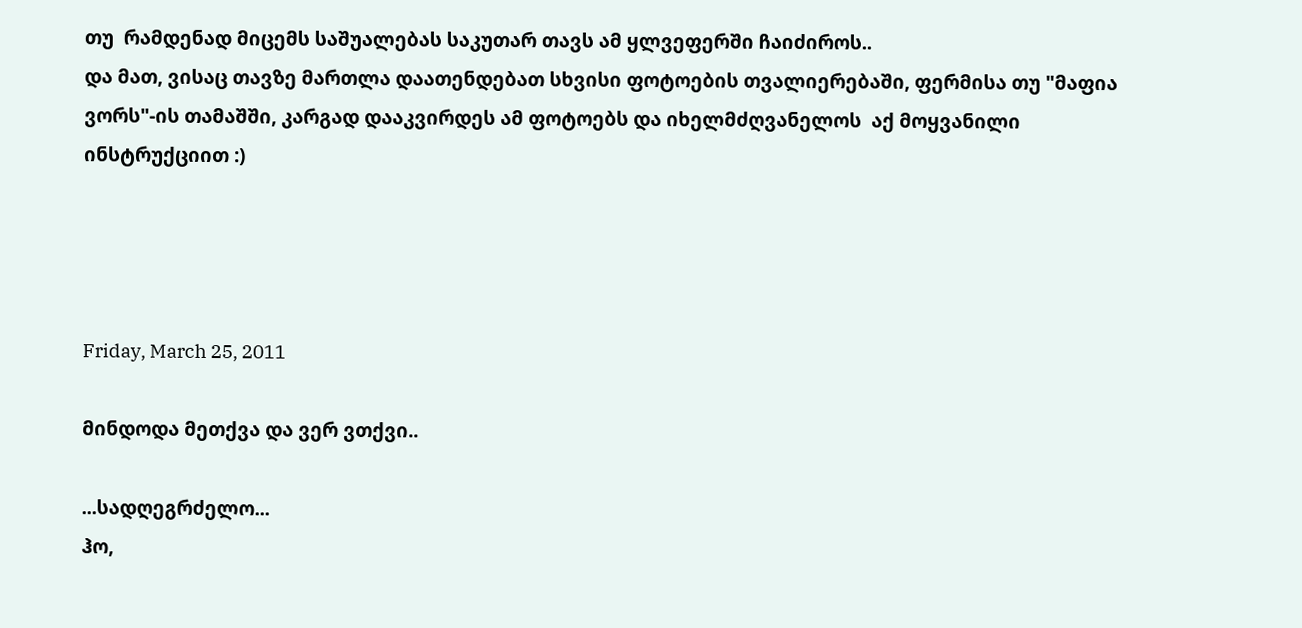თუ  რამდენად მიცემს საშუალებას საკუთარ თავს ამ ყლვეფერში ჩაიძიროს..
და მათ, ვისაც თავზე მართლა დაათენდებათ სხვისი ფოტოების თვალიერებაში, ფერმისა თუ "მაფია ვორს"-ის თამაშში, კარგად დააკვირდეს ამ ფოტოებს და იხელმძღვანელოს  აქ მოყვანილი  ინსტრუქციით :)




Friday, March 25, 2011

მინდოდა მეთქვა და ვერ ვთქვი..

...სადღეგრძელო...
ჰო,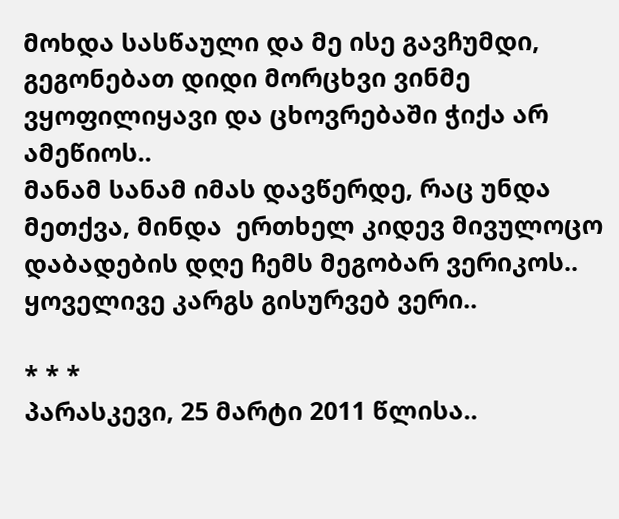მოხდა სასწაული და მე ისე გავჩუმდი, გეგონებათ დიდი მორცხვი ვინმე  ვყოფილიყავი და ცხოვრებაში ჭიქა არ ამეწიოს..
მანამ სანამ იმას დავწერდე, რაც უნდა მეთქვა, მინდა  ერთხელ კიდევ მივულოცო დაბადების დღე ჩემს მეგობარ ვერიკოს.. ყოველივე კარგს გისურვებ ვერი..

* * *
პარასკევი, 25 მარტი 2011 წლისა..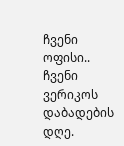ჩვენი ოფისი.. ჩვენი ვერიკოს დაბადების დღე.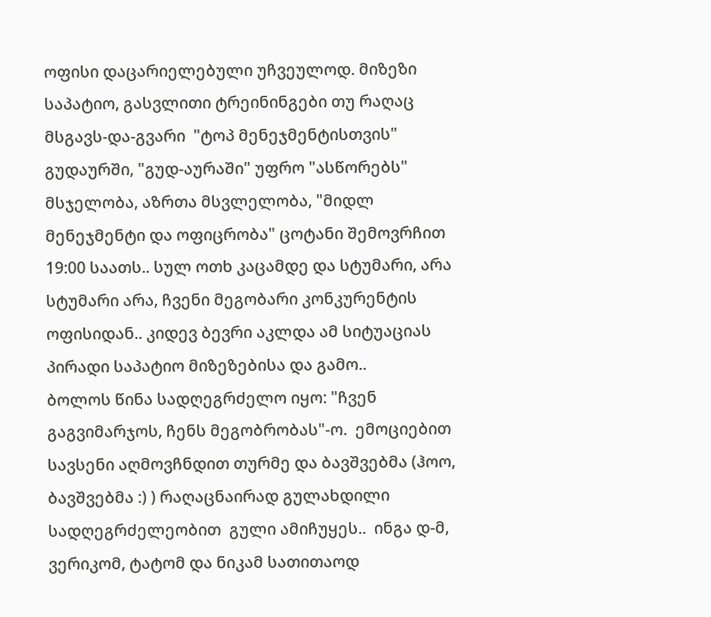ოფისი დაცარიელებული უჩვეულოდ. მიზეზი საპატიო, გასვლითი ტრეინინგები თუ რაღაც მსგავს-და-გვარი  "ტოპ მენეჯმენტისთვის" გუდაურში, "გუდ-აურაში" უფრო "ასწორებს" მსჯელობა, აზრთა მსვლელობა, "მიდლ მენეჯმენტი და ოფიცრობა" ცოტანი შემოვრჩით 19:00 საათს.. სულ ოთხ კაცამდე და სტუმარი, არა სტუმარი არა, ჩვენი მეგობარი კონკურენტის ოფისიდან.. კიდევ ბევრი აკლდა ამ სიტუაციას პირადი საპატიო მიზეზებისა და გამო..
ბოლოს წინა სადღეგრძელო იყო: "ჩვენ გაგვიმარჯოს, ჩენს მეგობრობას"-ო.  ემოციებით სავსენი აღმოვჩნდით თურმე და ბავშვებმა (ჰოო, ბავშვებმა :) ) რაღაცნაირად გულახდილი  სადღეგრძელეობით  გული ამიჩუყეს..  ინგა დ-მ, ვერიკომ, ტატომ და ნიკამ სათითაოდ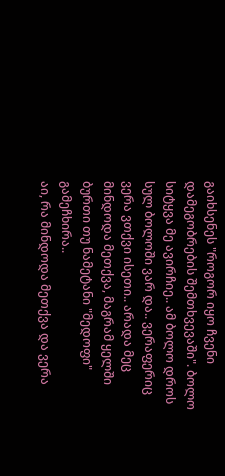გაიხსენეს "როგორ იყო ჩვენი დამეგობრების შემთხვევაში". ბოლო სიტყვა მე ავირჩიე.. ამ ბოლო დროს სულ ბოლოში ვარ და.. ვერაფერიც ვერა ვთქვი ისეთი.. არადა მეც მინდოდა მეთქვა, მაგრამ ყელში ბურთი თუ ნამეტანი "მედოფი" გამეჩხირა..
აი, რა მინდოდა მეთქვა და ვერა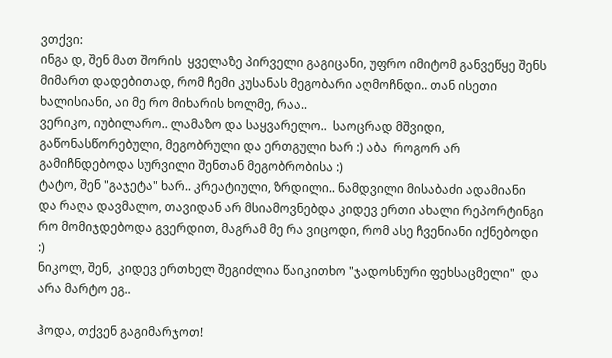ვთქვი:
ინგა დ, შენ მათ შორის  ყველაზე პირველი გაგიცანი, უფრო იმიტომ განვეწყე შენს მიმართ დადებითად, რომ ჩემი კუსანას მეგობარი აღმოჩნდი.. თან ისეთი ხალისიანი, აი მე რო მიხარის ხოლმე, რაა..
ვერიკო, იუბილარო.. ლამაზო და საყვარელო..  საოცრად მშვიდი, გაწონასწორებული, მეგობრული და ერთგული ხარ :) აბა  როგორ არ გამიჩნდებოდა სურვილი შენთან მეგობრობისა :)
ტატო, შენ "გაჯეტა" ხარ.. კრეატიული, ზრდილი.. ნამდვილი მისაბაძი ადამიანი და რაღა დავმალო, თავიდან არ მსიამოვნებდა კიდევ ერთი ახალი რეპორტინგი რო მომიჯდებოდა გვერდით, მაგრამ მე რა ვიცოდი, რომ ასე ჩვენიანი იქნებოდი :)
ნიკოლ, შენ,  კიდევ ერთხელ შეგიძლია წაიკითხო "ჯადოსნური ფეხსაცმელი"  და არა მარტო ეგ..

ჰოდა, თქვენ გაგიმარჯოთ!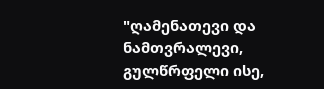"ღამენათევი და ნამთვრალევი,
გულწრფელი ისე,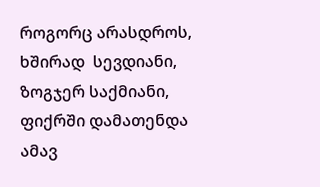როგორც არასდროს,
ხშირად  სევდიანი, ზოგჯერ საქმიანი,
ფიქრში დამათენდა ამავ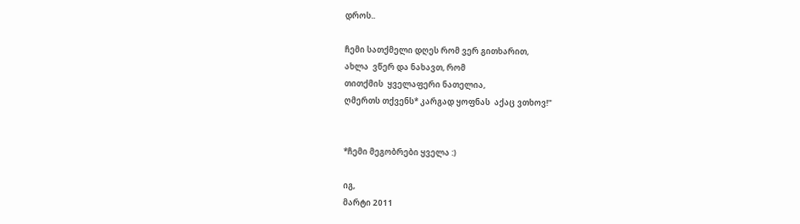დროს..

ჩემი სათქმელი დღეს რომ ვერ გითხარით,
ახლა  ვწერ და ნახავთ, რომ
თითქმის  ყველაფერი ნათელია,
ღმერთს თქვენს* კარგად ყოფნას  აქაც ვთხოვ!"


*ჩემი მეგობრები ყველა :)

იგ,
მარტი 2011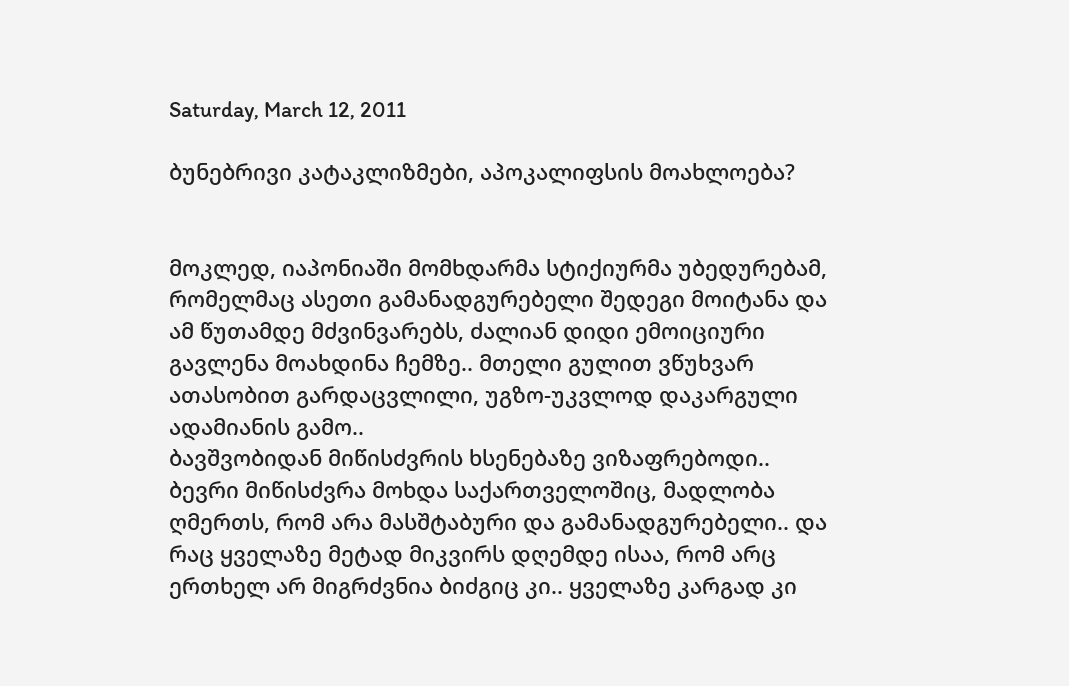Saturday, March 12, 2011

ბუნებრივი კატაკლიზმები, აპოკალიფსის მოახლოება?


მოკლედ, იაპონიაში მომხდარმა სტიქიურმა უბედურებამ, რომელმაც ასეთი გამანადგურებელი შედეგი მოიტანა და ამ წუთამდე მძვინვარებს, ძალიან დიდი ემოიციური გავლენა მოახდინა ჩემზე.. მთელი გულით ვწუხვარ ათასობით გარდაცვლილი, უგზო-უკვლოდ დაკარგული ადამიანის გამო..
ბავშვობიდან მიწისძვრის ხსენებაზე ვიზაფრებოდი.. ბევრი მიწისძვრა მოხდა საქართველოშიც, მადლობა ღმერთს, რომ არა მასშტაბური და გამანადგურებელი.. და რაც ყველაზე მეტად მიკვირს დღემდე ისაა, რომ არც ერთხელ არ მიგრძვნია ბიძგიც კი.. ყველაზე კარგად კი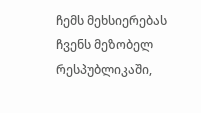ჩემს მეხსიერებას ჩვენს მეზობელ რესპუბლიკაში,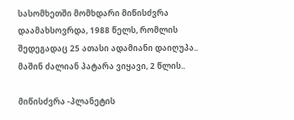სასომხეთში მომხდარი მიწისძვრა დაამახსოვრდა, 1988 წელს, რომლის შედეგადაც 25 ათასი ადამიანი დაიღუპა.. მაშინ ძალიან პატარა ვიყავი, 2 წლის..

მიწისძვრა -პლანეტის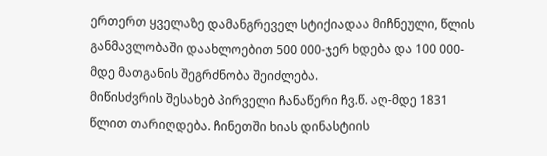ერთერთ ყველაზე დამანგრეველ სტიქიადაა მიჩნეული, წლის განმავლობაში დაახლოებით 500 000-ჯერ ხდება და 100 000-მდე მათგანის შეგრძნობა შეიძლება.
მიწისძვრის შესახებ პირველი ჩანაწერი ჩვ.წ. აღ-მდე 1831 წლით თარიღდება. ჩინეთში ხიას დინასტიის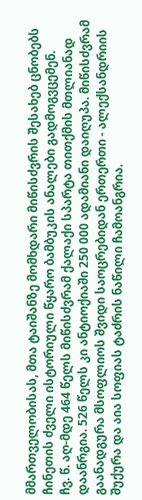მმართველობისას, მთა ტაიშანზე მომხდარი მიწისძვრის შესახებ ცნობებს ჩინეთის ძველი ისტორიული წყარო ბამბუკის ანალები გადმოგვცემენ.
ჩვ. წ. აღ-მდე 464 წელს მიწისძვრამ ქალაქი სპარტა თითქმის მთლიანად დაანრგია. 526 წელს კი ანტიოქიაში 250 000 ადამიანი დაიღუპა. მიწისძვრამ გაანადგურა მსოფლიოს შვიდი საოცრებიდან ერთერთი - ალექსანდრიის შუქურა და აია სოფიას ტაძრის ნაწილი ჩამოანგრია.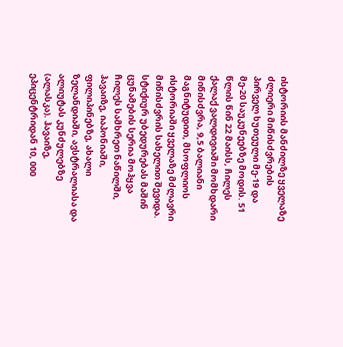ისტორიის მანძილზე ყველაზე ძლიერი მიწისძვრების პირველ ხუთეული მე-19 და მე-20 საუკუნეებზე მოდის. 51 წლის წინ 22 მაისს, ჩილეს ქალაქ ვალდივიაში მომხდარი მიწისძვრა, 9,5 ბალიანი მაგნიტუდით, მსოფლიოს ისტორიაში ყველაზე მძლავრი მიწისძვრის სახელით შევიდა. სტიქიურ უბედურებას მაშინ ცუნამების სერია მოჰყვა ჩილეს სამხრეთ ნაწილში, ჰავაიზე, იაპონიაში, ფილიპინებზე, ახალი ზელანდიაში, ავსტრალიასა და ალიუტას კუნძულებზე (ალასკა). ჰავაიზე, ეპიცენტრიდან 10, 000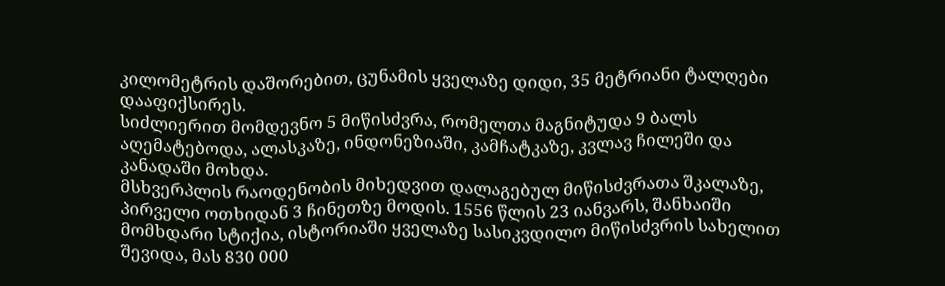კილომეტრის დაშორებით, ცუნამის ყველაზე დიდი, 35 მეტრიანი ტალღები დააფიქსირეს.
სიძლიერით მომდევნო 5 მიწისძვრა, რომელთა მაგნიტუდა 9 ბალს აღემატებოდა, ალასკაზე, ინდონეზიაში, კამჩატკაზე, კვლავ ჩილეში და კანადაში მოხდა.
მსხვერპლის რაოდენობის მიხედვით დალაგებულ მიწისძვრათა შკალაზე, პირველი ოთხიდან 3 ჩინეთზე მოდის. 1556 წლის 23 იანვარს, შანხაიში მომხდარი სტიქია, ისტორიაში ყველაზე სასიკვდილო მიწისძვრის სახელით შევიდა, მას 830 000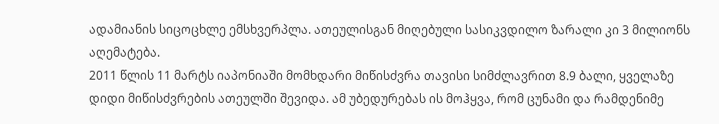ადამიანის სიცოცხლე ემსხვერპლა. ათეულისგან მიღებული სასიკვდილო ზარალი კი 3 მილიონს აღემატება.
2011 წლის 11 მარტს იაპონიაში მომხდარი მიწისძვრა თავისი სიმძლავრით 8.9 ბალი, ყველაზე დიდი მიწისძვრების ათეულში შევიდა. ამ უბედურებას ის მოჰყვა, რომ ცუნამი და რამდენიმე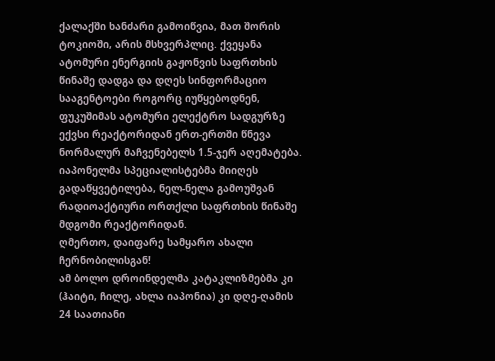ქალაქში ხანძარი გამოიწვია, მათ შორის ტოკიოში, არის მსხვერპლიც. ქვეყანა ატომური ენერგიის გაჟონვის საფრთხის წინაშე დადგა და დღეს სინფორმაციო სააგენტოები როგორც იუწყებოდნენ, ფუკუშიმას ატომური ელექტრო სადგურზე ექვსი რეაქტორიდან ერთ-ერთში წნევა ნორმალურ მაჩვენებელს 1.5-ჯერ აღემატება. იაპონელმა სპეციალისტებმა მიიღეს გადაწყვეტილება, ნელ-ნელა გამოუშვან რადიოაქტიური ორთქლი საფრთხის წინაშე მდგომი რეაქტორიდან.
ღმერთო, დაიფარე სამყარო ახალი ჩერნობილისგან!
ამ ბოლო დროინდელმა კატაკლიზმებმა კი (ჰაიტი, ჩილე, ახლა იაპონია) კი დღე-ღამის 24 საათიანი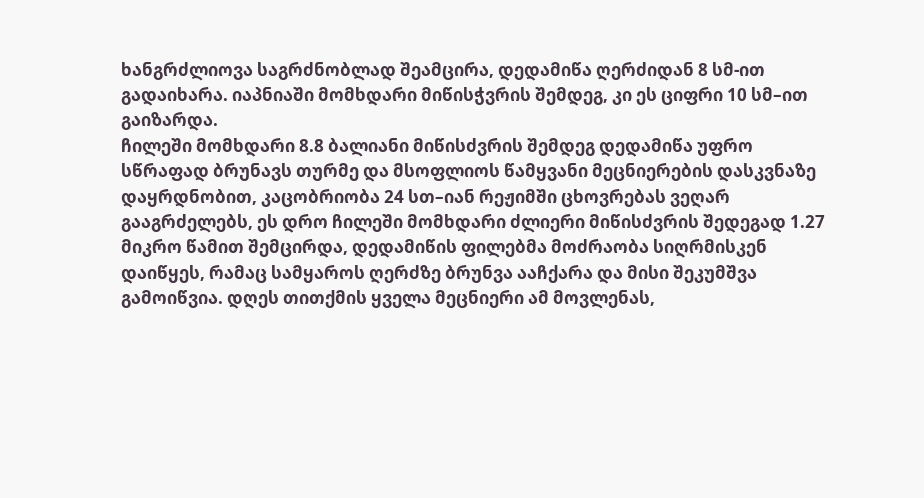ხანგრძლიოვა საგრძნობლად შეამცირა, დედამიწა ღერძიდან 8 სმ-ით გადაიხარა. იაპნიაში მომხდარი მიწისჭვრის შემდეგ, კი ეს ციფრი 10 სმ–ით გაიზარდა.
ჩილეში მომხდარი 8.8 ბალიანი მიწისძვრის შემდეგ დედამიწა უფრო სწრაფად ბრუნავს თურმე და მსოფლიოს წამყვანი მეცნიერების დასკვნაზე დაყრდნობით, კაცობრიობა 24 სთ–იან რეჟიმში ცხოვრებას ვეღარ გააგრძელებს, ეს დრო ჩილეში მომხდარი ძლიერი მიწისძვრის შედეგად 1.27 მიკრო წამით შემცირდა, დედამიწის ფილებმა მოძრაობა სიღრმისკენ დაიწყეს, რამაც სამყაროს ღერძზე ბრუნვა ააჩქარა და მისი შეკუმშვა გამოიწვია. დღეს თითქმის ყველა მეცნიერი ამ მოვლენას,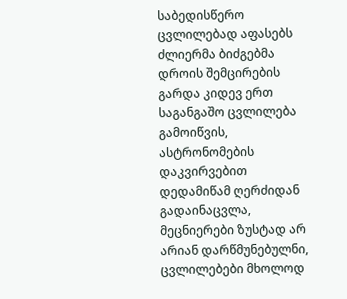საბედისწერო ცვლილებად აფასებს ძლიერმა ბიძგებმა დროის შემცირების გარდა კიდევ ერთ საგანგაშო ცვლილება გამოიწვის, ასტრონომების დაკვირვებით დედამიწამ ღერძიდან გადაინაცვლა, მეცნიერები ზუსტად არ არიან დარწმუნებულნი, ცვლილებები მხოლოდ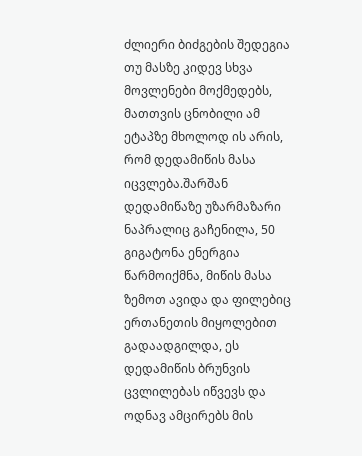ძლიერი ბიძგების შედეგია თუ მასზე კიდევ სხვა მოვლენები მოქმედებს, მათთვის ცნობილი ამ ეტაპზე მხოლოდ ის არის, რომ დედამიწის მასა იცვლება.შარშან დედამიწაზე უზარმაზარი ნაპრალიც გაჩენილა, 50 გიგატონა ენერგია წარმოიქმნა, მიწის მასა ზემოთ ავიდა და ფილებიც ერთანეთის მიყოლებით გადაადგილდა, ეს დედამიწის ბრუნვის ცვლილებას იწვევს და ოდნავ ამცირებს მის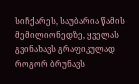სიჩქარეს, საუბარია წამის მემილიონედზე, ყველას გვინახავს გრაფიკულად როგორ ბრუნავს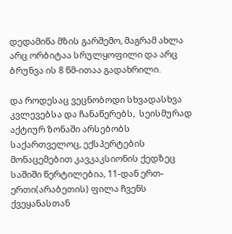დედამიწა მზის გარშემო, მაგრამ ახლა არც ორბიტაა სრულყოფილი და არც ბრუნვა ის 8 წმ-ითაა გადახრილი.

და როდესაც ვეცნობოდი სხვადასხვა კვლევებსა და ჩანაწერებს,  სეისმურად აქტიურ ზონაში არსებობს საქართველოც, ექსპერტების მონაცემებით კავკაკსიონის ქედზეც საშიში წერტილებია, 11-დან ერთ-ერთი(არაბეთის) ფილა ჩვენს ქვეყანასთან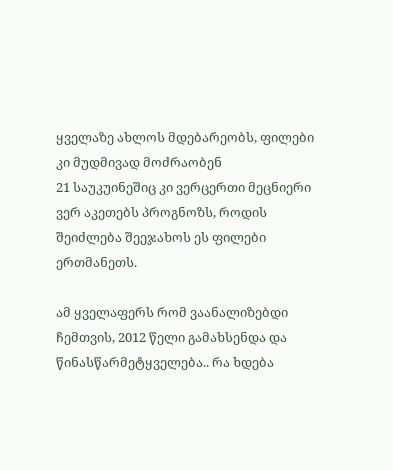ყველაზე ახლოს მდებარეობს, ფილები კი მუდმივად მოძრაობენ
21 საუკუინეშიც კი ვერცერთი მეცნიერი ვერ აკეთებს პროგნოზს, როდის შეიძლება შეეჯახოს ეს ფილები ერთმანეთს.

ამ ყველაფერს რომ ვაანალიზებდი ჩემთვის, 2012 წელი გამახსენდა და წინასწარმეტყველება.. რა ხდება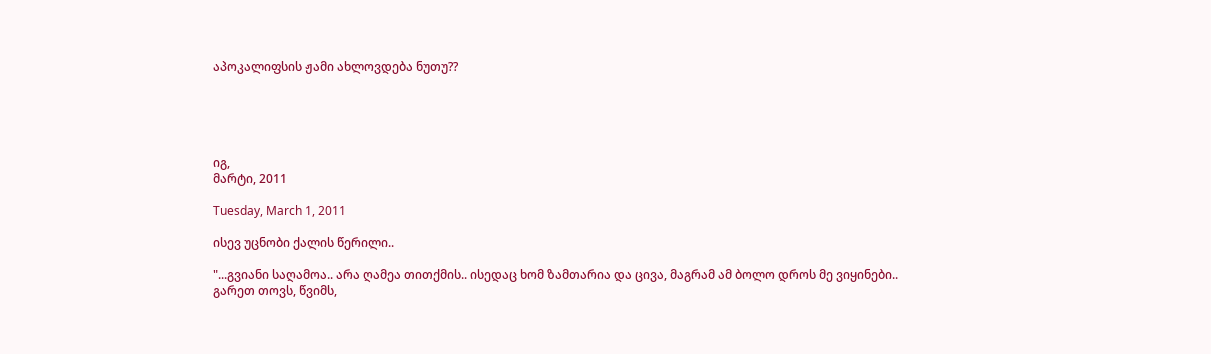აპოკალიფსის ჟამი ახლოვდება ნუთუ??





იგ,
მარტი, 2011

Tuesday, March 1, 2011

ისევ უცნობი ქალის წერილი..

"...გვიანი საღამოა.. არა ღამეა თითქმის.. ისედაც ხომ ზამთარია და ცივა, მაგრამ ამ ბოლო დროს მე ვიყინები..
გარეთ თოვს, წვიმს,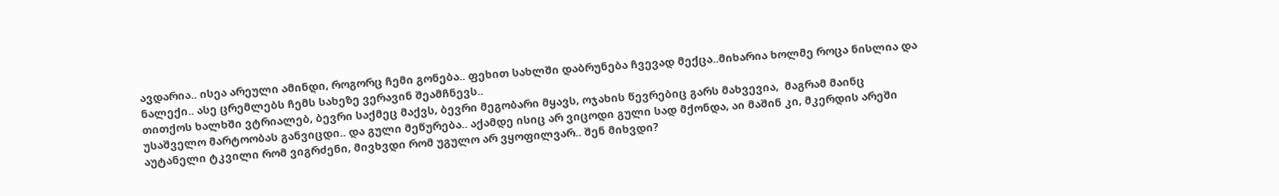ავდარია.. ისეა არეული ამინდი, როგორც ჩემი გონება.. ფეხით სახლში დაბრუნება ჩვევად მექცა..მიხარია ხოლმე როცა ნისლია და ნალექი.. ასე ცრემლებს ჩემს სახეზე ვერავინ შეამჩნევს..
თითქოს ხალხში ვტრიალებ, ბევრი საქმეც მაქვს, ბევრი მეგობარი მყავს, ოჯახის წევრებიც გარს მახვევია,  მაგრამ მაინც უსაშველო მარტოობას განვიცდი.. და გული მეწურება.. აქამდე ისიც არ ვიცოდი გული სად მქონდა, აი მაშინ კი, მკერდის არეში  აუტანელი ტკვილი რომ ვიგრძენი, მივხვდი რომ უგულო არ ვყოფილვარ.. შენ მიხვდი?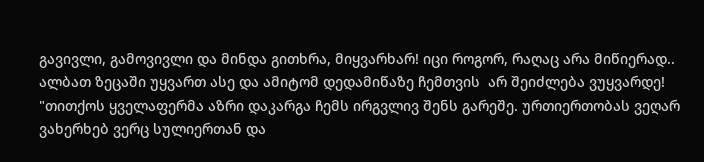გავივლი, გამოვივლი და მინდა გითხრა, მიყვარხარ! იცი როგორ, რაღაც არა მიწიერად.. ალბათ ზეცაში უყვართ ასე და ამიტომ დედამიწაზე ჩემთვის  არ შეიძლება ვუყვარდე!
"თითქოს ყველაფერმა აზრი დაკარგა ჩემს ირგვლივ შენს გარეშე. ურთიერთობას ვეღარ ვახერხებ ვერც სულიერთან და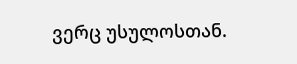ვერც უსულოსთან.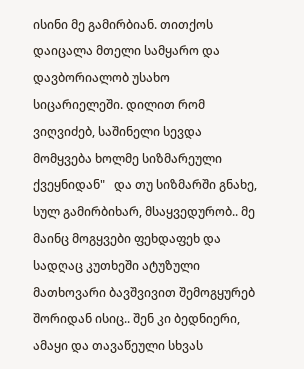ისინი მე გამირბიან. თითქოს დაიცალა მთელი სამყარო და დავბორიალობ უსახო სიცარიელეში. დილით რომ ვიღვიძებ, საშინელი სევდა მომყვება ხოლმე სიზმარეული ქვეყნიდან"   და თუ სიზმარში გნახე, სულ გამირბიხარ, მსაყვედურობ.. მე მაინც მოგყვები ფეხდაფეხ და სადღაც კუთხეში ატუზული მათხოვარი ბავშვივით შემოგყურებ შორიდან ისიც.. შენ კი ბედნიერი, ამაყი და თავაწეული სხვას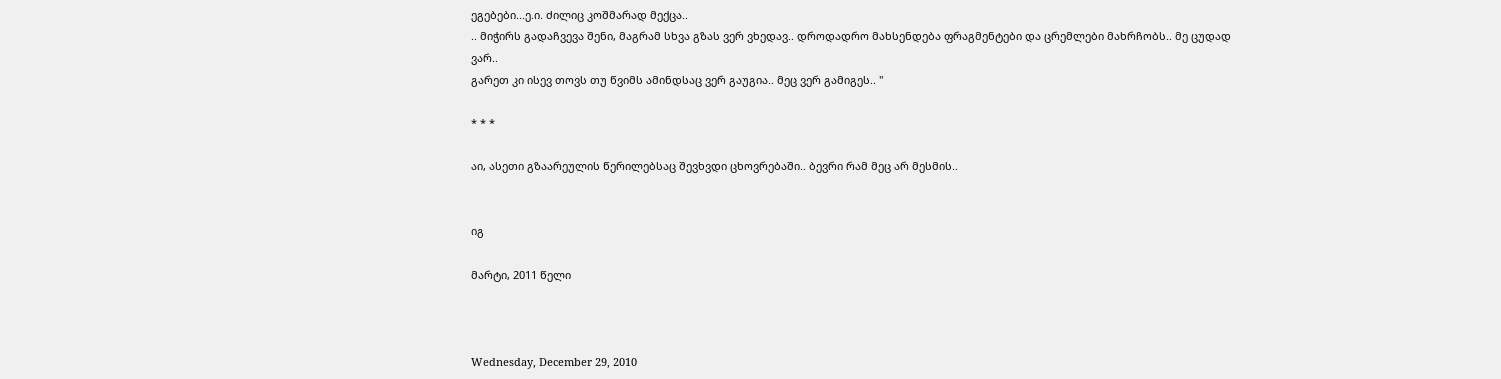ეგებები...ე.ი. ძილიც კოშმარად მექცა..
.. მიჭირს გადაჩვევა შენი, მაგრამ სხვა გზას ვერ ვხედავ.. დროდადრო მახსენდება ფრაგმენტები და ცრემლები მახრჩობს.. მე ცუდად ვარ..
გარეთ კი ისევ თოვს თუ წვიმს ამინდსაც ვერ გაუგია.. მეც ვერ გამიგეს.. "

* * *

აი, ასეთი გზაარეულის წერილებსაც შევხვდი ცხოვრებაში.. ბევრი რამ მეც არ მესმის..


იგ

მარტი, 2011 წელი



Wednesday, December 29, 2010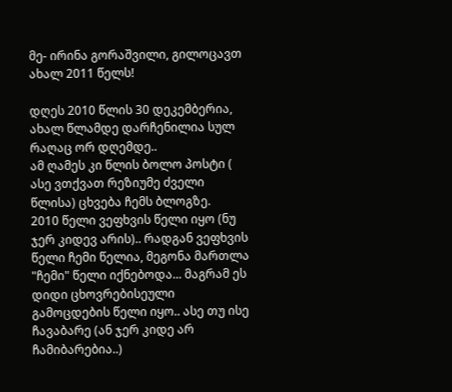მე- ირინა გორაშვილი, გილოცავთ ახალ 2011 წელს!

დღეს 2010 წლის 30 დეკემბერია, ახალ წლამდე დარჩენილია სულ რაღაც ორ დღემდე..
ამ ღამეს კი წლის ბოლო პოსტი ( ასე ვთქვათ რეზიუმე ძველი წლისა) ცხვება ჩემს ბლოგზე.
2010 წელი ვეფხვის წელი იყო (ნუ ჯერ კიდევ არის).. რადგან ვეფხვის წელი ჩემი წელია, მეგონა მართლა "ჩემი" წელი იქნებოდა... მაგრამ ეს დიდი ცხოვრებისეული გამოცდების წელი იყო.. ასე თუ ისე ჩავაბარე (ან ჯერ კიდე არ ჩამიბარებია..)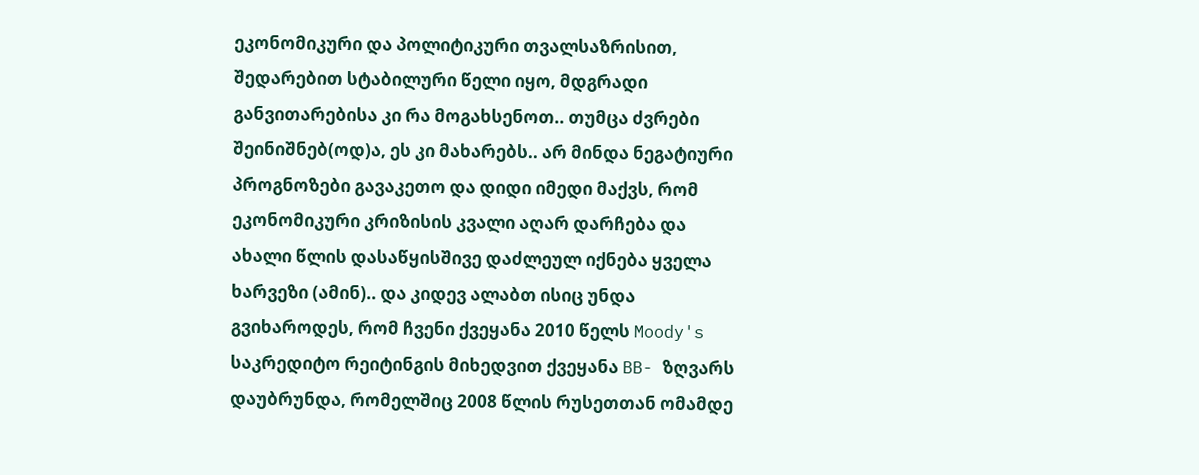ეკონომიკური და პოლიტიკური თვალსაზრისით, შედარებით სტაბილური წელი იყო, მდგრადი განვითარებისა კი რა მოგახსენოთ.. თუმცა ძვრები შეინიშნებ(ოდ)ა, ეს კი მახარებს.. არ მინდა ნეგატიური პროგნოზები გავაკეთო და დიდი იმედი მაქვს, რომ  ეკონომიკური კრიზისის კვალი აღარ დარჩება და ახალი წლის დასაწყისშივე დაძლეულ იქნება ყველა ხარვეზი (ამინ).. და კიდევ ალაბთ ისიც უნდა გვიხაროდეს, რომ ჩვენი ქვეყანა 2010 წელს Moody's საკრედიტო რეიტინგის მიხედვით ქვეყანა BB- ზღვარს დაუბრუნდა, რომელშიც 2008 წლის რუსეთთან ომამდე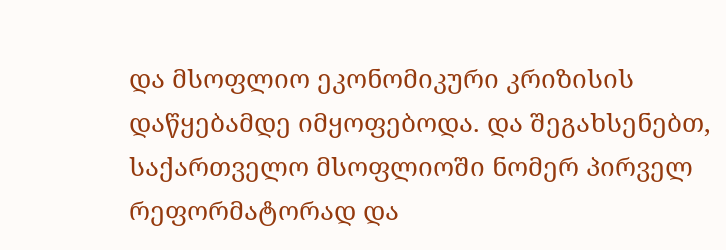და მსოფლიო ეკონომიკური კრიზისის დაწყებამდე იმყოფებოდა. და შეგახსენებთ, საქართველო მსოფლიოში ნომერ პირველ რეფორმატორად და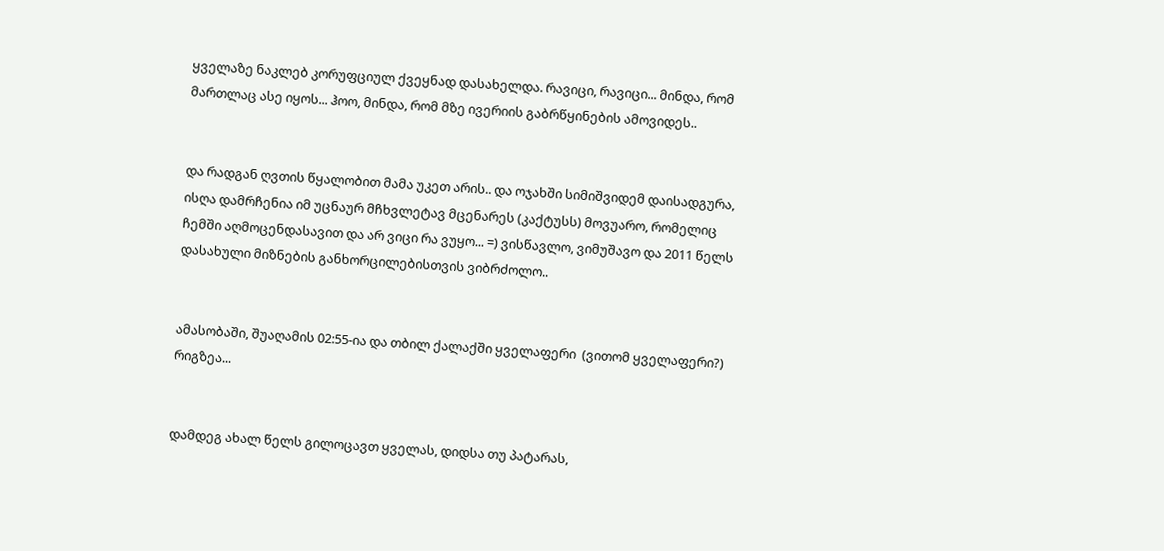ყველაზე ნაკლებ კორუფციულ ქვეყნად დასახელდა. რავიცი, რავიცი... მინდა, რომ მართლაც ასე იყოს... ჰოო, მინდა, რომ მზე ივერიის გაბრწყინების ამოვიდეს..


და რადგან ღვთის წყალობით მამა უკეთ არის.. და ოჯახში სიმიშვიდემ დაისადგურა, ისღა დამრჩენია იმ უცნაურ მჩხვლეტავ მცენარეს (კაქტუსს) მოვუარო, რომელიც ჩემში აღმოცენდასავით და არ ვიცი რა ვუყო... =) ვისწავლო, ვიმუშავო და 2011 წელს დასახული მიზნების განხორცილებისთვის ვიბრძოლო..


ამასობაში, შუაღამის 02:55-ია და თბილ ქალაქში ყველაფერი  (ვითომ ყველაფერი?) რიგზეა...


დამდეგ ახალ წელს გილოცავთ ყველას, დიდსა თუ პატარას,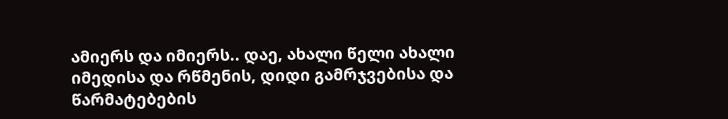ამიერს და იმიერს.. დაე, ახალი წელი ახალი იმედისა და რწმენის, დიდი გამრჯვებისა და     წარმატებების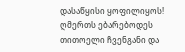დასაწყისი ყოფილიყოს!
ღმერთს ებარებოდეს თითოელი ჩვენგანი და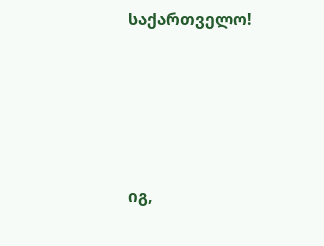საქართველო!





იგ,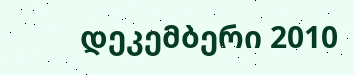დეკემბერი 2010